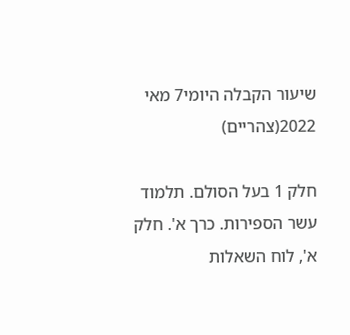שיעור הקבלה היומי7 מאי 2022(צהריים)

חלק 1 בעל הסולם. תלמוד עשר הספירות. כרך א'. חלק א', לוח השאלות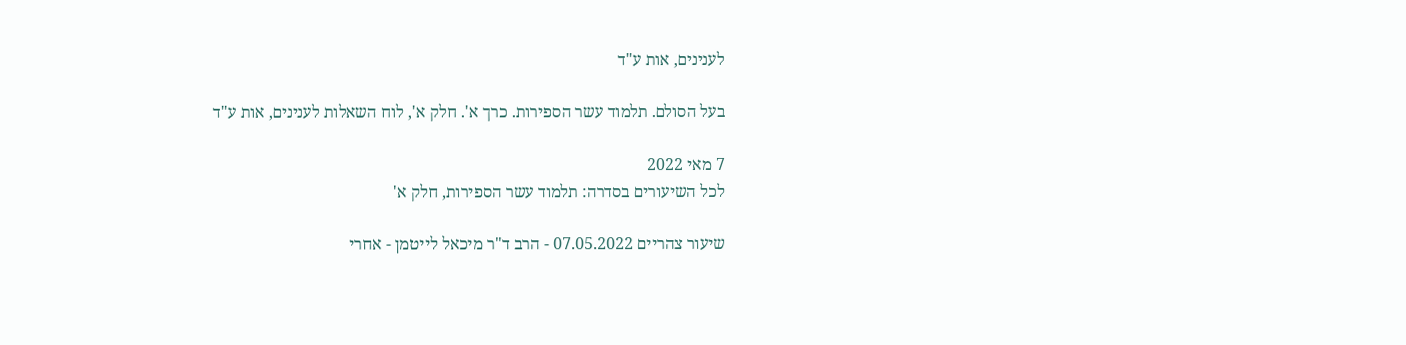לענינים, אות ע"ד

בעל הסולם. תלמוד עשר הספירות. כרך א'. חלק א', לוח השאלות לענינים, אות ע"ד

7 מאי 2022
לכל השיעורים בסדרה: תלמוד עשר הספירות, חלק א'

שיעור צהריים 07.05.2022 - הרב ד"ר מיכאל לייטמן - אחרי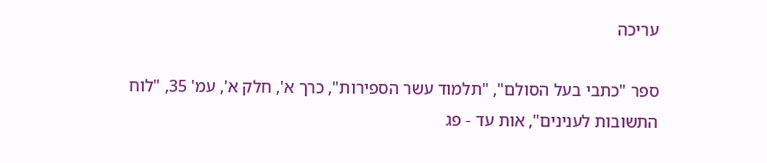עריכה

ספר "כתבי בעל הסולם", "תלמוד עשר הספירות", כרך א', חלק א', עמ' 35, "לוח התשובות לענינים", אות עד - פג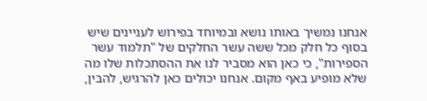אנחנו נמשיך באותו נושא ובמיוחד בפירוש לעניינים שיש בסוף כל חלק מכל ששה עשר החלקים של "תלמוד עשר הספירות", כי כאן הוא מסביר לנו את ההסתכלות שלו מה שלא מופיע באף מקום. אנחנו יכולים כאן להרגיש, להבין,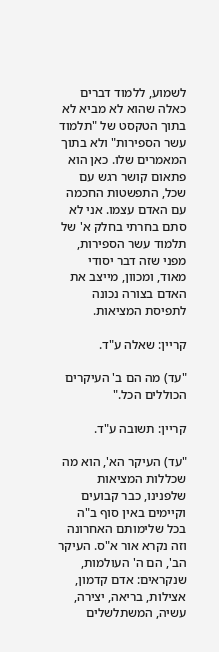לשמוע, ללמוד דברים כאלה שהוא לא מביא לא בתוך הטקסט של "תלמוד עשר הספירות" ולא בתוך המאמרים שלו. כאן הוא פתאום קושר רגש עם שכל, התפשטות החכמה עם האדם עצמו. אני לא סתם בחרתי בחלק א' של תלמוד עשר הספירות, מפני שזה דבר יסודי מאוד, ומכוון, מייצב את האדם בצורה נכונה לתפיסת המציאות.

קריין: שאלה ע"ד.

"עד) מה הם ב' העיקרים הכוללים הכל."

קריין: תשובה ע"ד.

"עד) העיקר הא', הוא מה שכללות המציאות שלפנינו, כבר קבועים וקיימים באין סוף ב"ה בכל שלימותם האחרונה וזה נקרא אור א"ס. העיקר הב', הם ה' העולמות, שנקראים: אדם קדמון, אצילות, בריאה, יצירה, עשיה, המשתלשלים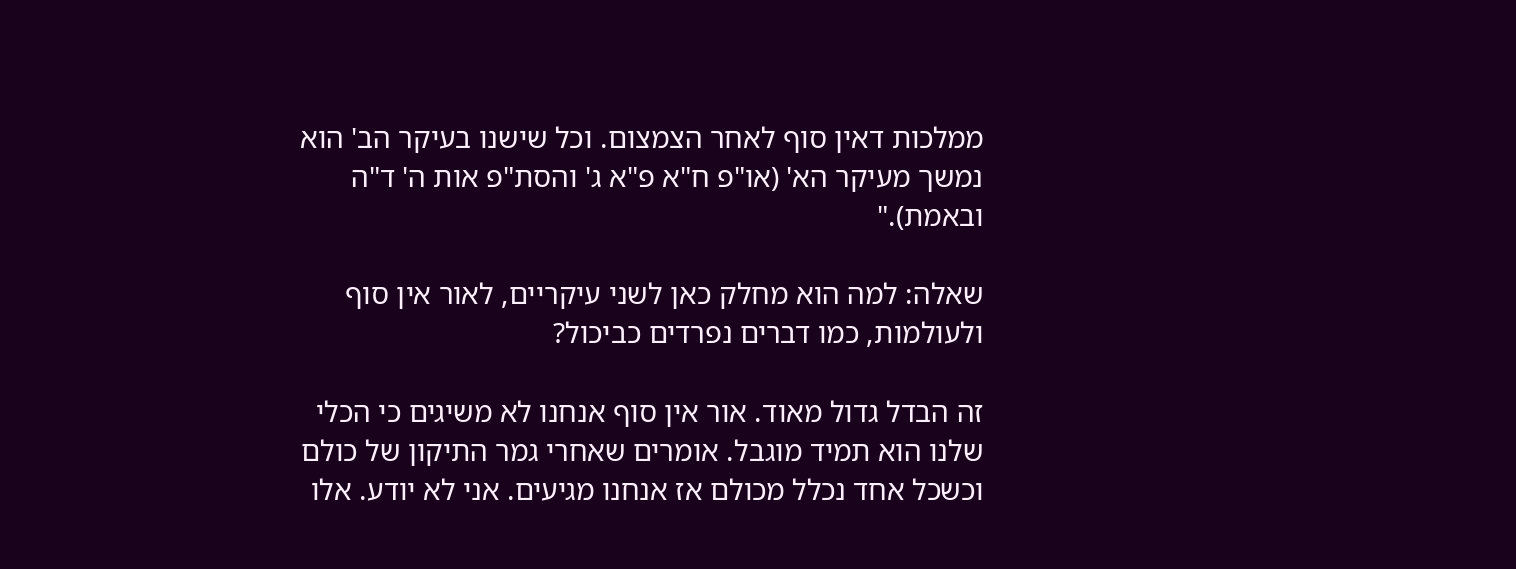ממלכות דאין סוף לאחר הצמצום. וכל שישנו בעיקר הב' הוא נמשך מעיקר הא' (או"פ ח"א פ"א ג' והסת"פ אות ה' ד"ה ובאמת)."

שאלה: למה הוא מחלק כאן לשני עיקריים, לאור אין סוף ולעולמות, כמו דברים נפרדים כביכול?

זה הבדל גדול מאוד. אור אין סוף אנחנו לא משיגים כי הכלי שלנו הוא תמיד מוגבל. אומרים שאחרי גמר התיקון של כולם וכשכל אחד נכלל מכולם אז אנחנו מגיעים. אני לא יודע. אלו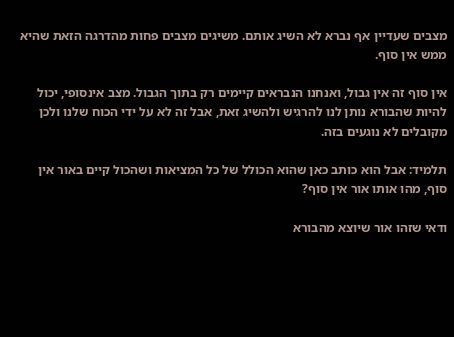מצבים שעדיין אף נברא לא השיג אותם. משיגים מצבים פחות מהדרגה הזאת שהיא ממש אין סוף.

אין סוף זה אין גבול, ואנחנו הנבראים קיימים רק בתוך הגבול. מצב אינסופי, יכול להיות שהבורא נותן לנו להרגיש ולהשיג זאת, אבל זה לא על ידי הכוח שלנו ולכן מקובלים לא נוגעים בזה.

תלמיד: אבל הוא כותב כאן שהוא הכולל של כל המציאות ושהכול קיים באור אין סוף, מהו אותו אור אין סוף?

ודאי שזהו אור שיוצא מהבורא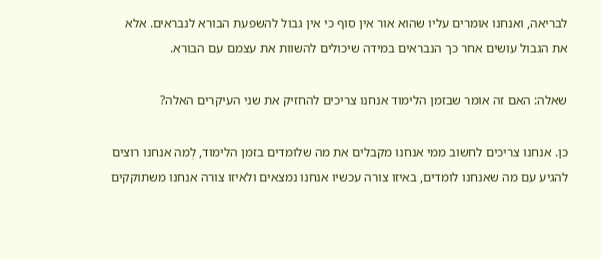לבריאה, ואנחנו אומרים עליו שהוא אור אין סוף כי אין גבול להשפעת הבורא לנבראים. אלא את הגבול עושים אחר כך הנבראים במידה שיכולים להשוות את עצמם עם הבורא.

שאלה: האם זה אומר שבזמן הלימוד אנחנו צריכים להחזיק את שני העיקרים האלה?

כן. אנחנו צריכים לחשוב ממי אנחנו מקבלים את מה שלומדים בזמן הלימוד, לְמה אנחנו רוצים להגיע עם מה שאנחנו לומדים, באיזו צורה עכשיו אנחנו נמצאים ולאיזו צורה אנחנו משתוקקים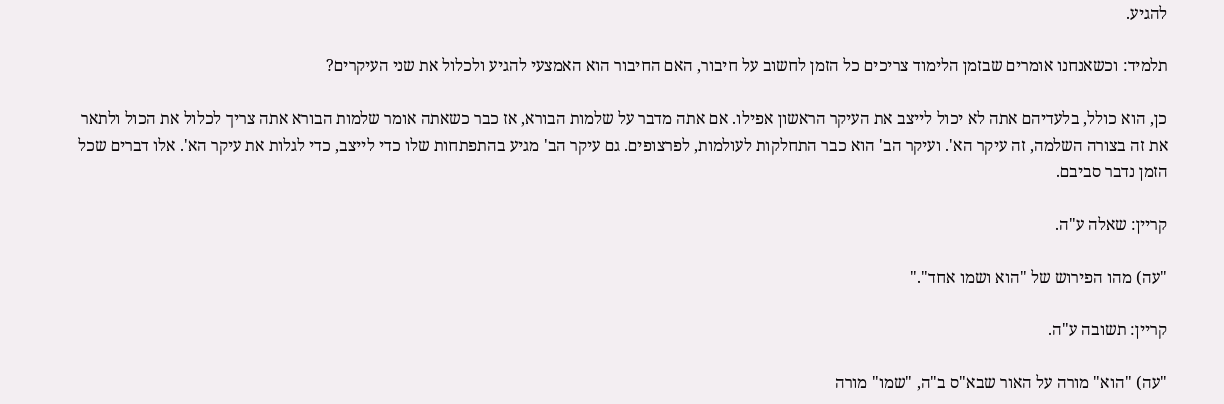להגיע.

תלמיד: וכשאנחנו אומרים שבזמן הלימוד צריכים כל הזמן לחשוב על חיבור, האם החיבור הוא האמצעי להגיע ולכלול את שני העיקרים?

כן, הוא כולל, בלעדיהם אתה לא יכול לייצב את העיקר הראשון אפילו. אם אתה מדבר על שלמות הבורא, אז כבר כשאתה אומר שלמות הבורא אתה צריך לכלול את הכול ולתאר את זה בצורה השלמה, זה עיקר הא'. ועיקר הב' הוא כבר התחלקות לעולמות, לפרצופים. גם עיקר הב' מגיע בהתפתחות שלו כדי לייצב, כדי לגלות את עיקר הא'. אלו דברים שכל הזמן נדבר סביבם.

קריין: שאלה ע"ה.

"עה) מהו הפירוש של "הוא ושמו אחד"."

קריין: תשובה ע"ה.

"עה) "הוא" מורה על האור שבא"ס ב"ה, "שמו" מורה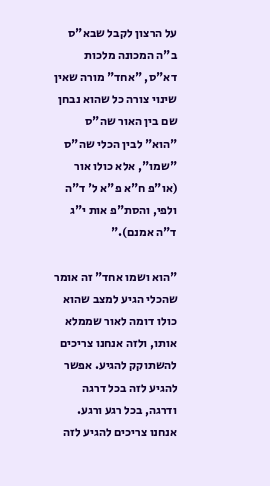על הרצון לקבל שבא"ס ב"ה המכונה מלכות דא"ס, "אחד" מורה שאין שינוי צורה כל שהוא נבחן שם בין האור שה"ס "הוא" לבין הכלי שה"ס "שמו", אלא כולו אור (או"פ ח"א פ"א ל' ד"ה ולפי, והסת"פ אות י"ג ד"ה אמנם)."

"הוא ושמו אחד" זה אומר שהכלי הגיע למצב שהוא כולו דומה לאור שממלא אותו, ולזה אנחנו צריכים להשתוקק להגיע. אפשר להגיע לזה בכל דרגה ודרגה, בכל רגע ורגע. אנחנו צריכים להגיע לזה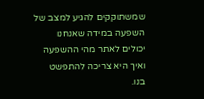שמשתוקקים להגיע למצב של השפעה במידה שאנחנו יכולים לאתר מהי ההשפעה ואיך היא צריכה להתפשט בנו.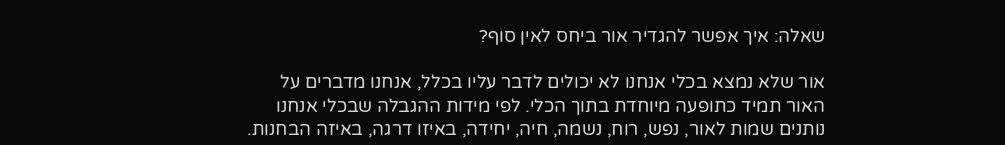שאלה: איך אפשר להגדיר אור ביחס לאין סוף?

אור שלא נמצא בכלי אנחנו לא יכולים לדבר עליו בכלל, אנחנו מדברים על האור תמיד כתופעה מיוחדת בתוך הכלי. לפי מידות ההגבלה שבכלי אנחנו נותנים שמות לאור, נפש, רוח, נשמה, חיה, יחידה, באיזו דרגה, באיזה הבחנות.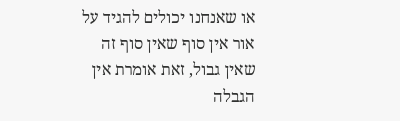או שאנחנו יכולים להגיד על אור אין סוף שאין סוף זה שאין גבול, זאת אומרת אין הגבלה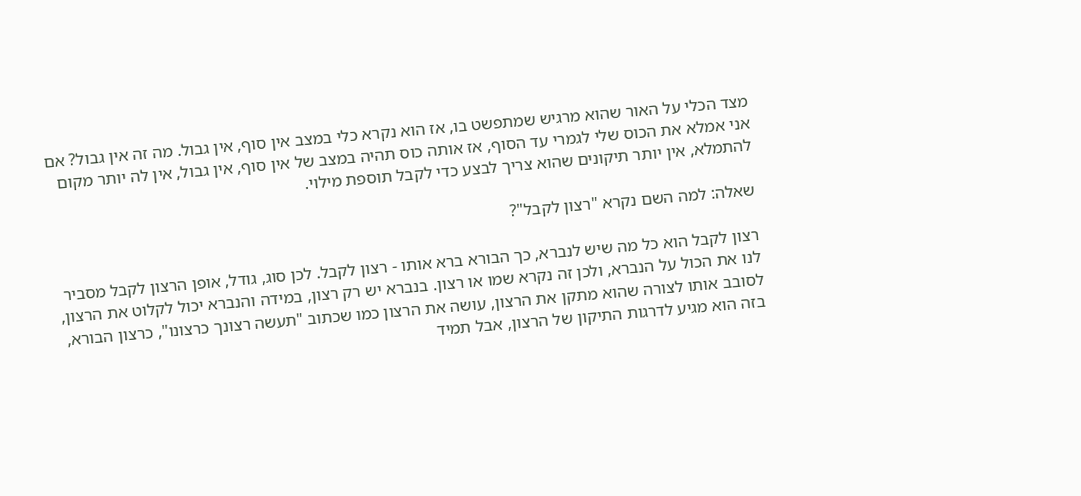מצד הכלי על האור שהוא מרגיש שמתפשט בו, אז הוא נקרא כלי במצב אין סוף, אין גבול. מה זה אין גבול? אם אני אמלא את הכוס שלי לגמרי עד הסוף, אז אותה כוס תהיה במצב של אין סוף, אין גבול, אין לה יותר מקום להתמלא, אין יותר תיקונים שהוא צריך לבצע כדי לקבל תוספת מילוי.

שאלה: למה השם נקרא "רצון לקבל"?

רצון לקבל הוא כל מה שיש לנברא, כך הבורא ברא אותו - רצון לקבל. לכן סוג, גודל, אופן הרצון לקבל מסביר לנו את הכול על הנברא, ולכן זה נקרא שמו או רצון. בנברא יש רק רצון, במידה והנברא יכול לקלוט את הרצון, לסובב אותו לצורה שהוא מתקן את הרצון, עושה את הרצון כמו שכתוב "תעשה רצונך כרצונו", כרצון הבורא, בזה הוא מגיע לדרגות התיקון של הרצון, אבל תמיד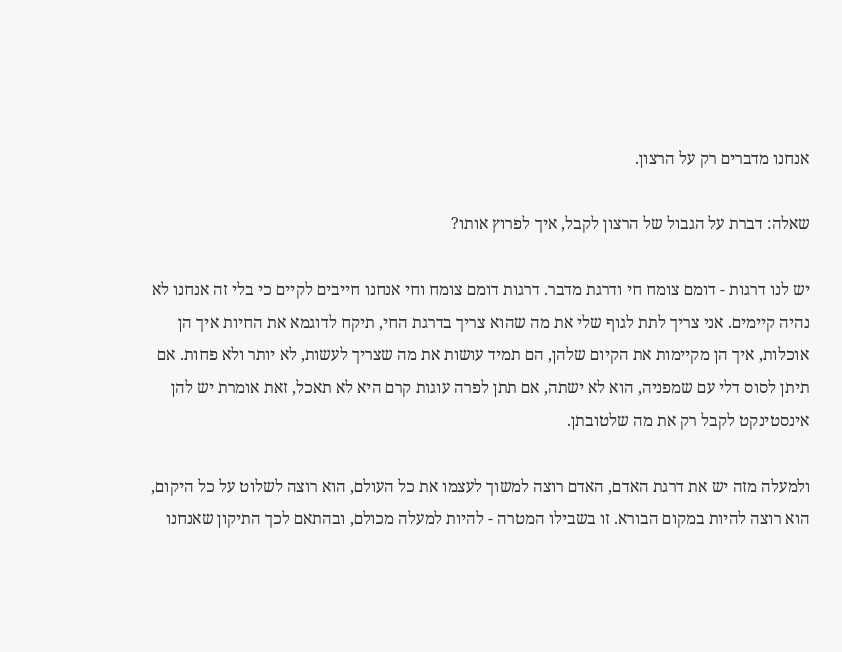אנחנו מדברים רק על הרצון.

שאלה: דברת על הגבול של הרצון לקבל, איך לפרוץ אותו?

יש לנו דרגות - דומם צומח חי ודרגת מדבר. דרגות דומם צומח וחי אנחנו חייבים לקיים כי בלי זה אנחנו לא נהיה קיימים. אני צריך לתת לגוף שלי את מה שהוא צריך בדרגת החי, תיקח לדוגמא את החיות איך הן אוכלות, איך הן מקיימות את הקיום שלהן, הם תמיד עושות את מה שצריך לעשות, לא יותר ולא פחות. אם תיתן לסוס דלי עם שמפניה, הוא לא ישתה, אם תתן לפרה עוגות קרם היא לא תאכל, זאת אומרת יש להן אינסטינקט לקבל רק את מה שלטובתן.

ולמעלה מזה יש את דרגת האדם, האדם רוצה למשוך לעצמו את כל העולם, הוא רוצה לשלוט על כל היקום, הוא רוצה להיות במקום הבורא. זו בשבילו המטרה - להיות למעלה מכולם, ובהתאם לכך התיקון שאנחנו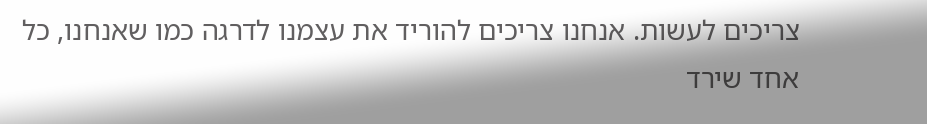צריכים לעשות. אנחנו צריכים להוריד את עצמנו לדרגה כמו שאנחנו, כל אחד שירד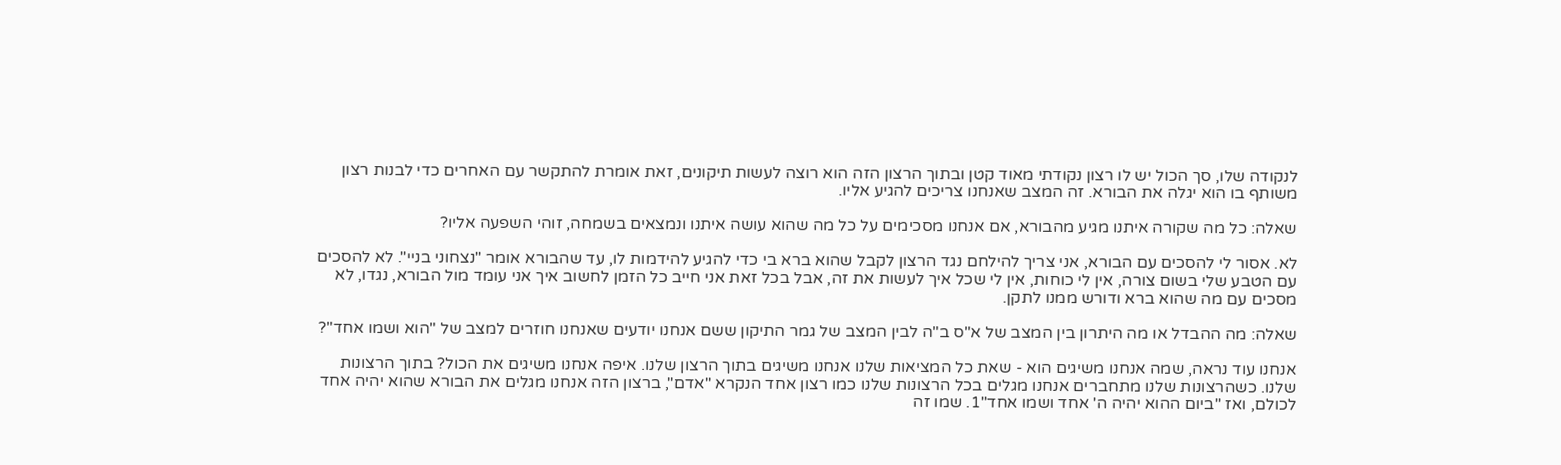לנקודה שלו, סך הכול יש לו רצון נקודתי מאוד קטן ובתוך הרצון הזה הוא רוצה לעשות תיקונים, זאת אומרת להתקשר עם האחרים כדי לבנות רצון משותף בו הוא יגלה את הבורא. זה המצב שאנחנו צריכים להגיע אליו.

שאלה: כל מה שקורה איתנו מגיע מהבורא, אם אנחנו מסכימים על כל מה שהוא עושה איתנו ונמצאים בשמחה, זוהי השפעה אליו?

לא. אסור לי להסכים עם הבורא, אני צריך להילחם נגד הרצון לקבל שהוא ברא בי כדי להגיע להידמות לו, עד שהבורא אומר "נצחוני בניי". לא להסכים עם הטבע שלי בשום צורה, אין לי כוחות, אין לי שכל איך לעשות את זה, אבל בכל זאת אני חייב כל הזמן לחשוב איך אני עומד מול הבורא, נגדו, לא מסכים עם מה שהוא ברא ודורש ממנו לתקן.

שאלה: מה ההבדל או מה היתרון בין המצב של א"ס ב"ה לבין המצב של גמר התיקון ששם אנחנו יודעים שאנחנו חוזרים למצב של "הוא ושמו אחד"?

אנחנו עוד נראה, שמה אנחנו משיגים הוא - שאת כל המציאות שלנו אנחנו משיגים בתוך הרצון שלנו. איפה אנחנו משיגים את הכול? בתוך הרצונות שלנו. כשהרצונות שלנו מתחברים אנחנו מגלים בכל הרצונות שלנו כמו רצון אחד הנקרא "אדם", ברצון הזה אנחנו מגלים את הבורא שהוא יהיה אחד לכולם, ואז "ביום ההוא יהיה ה' אחד ושמו אחד"1. שמו זה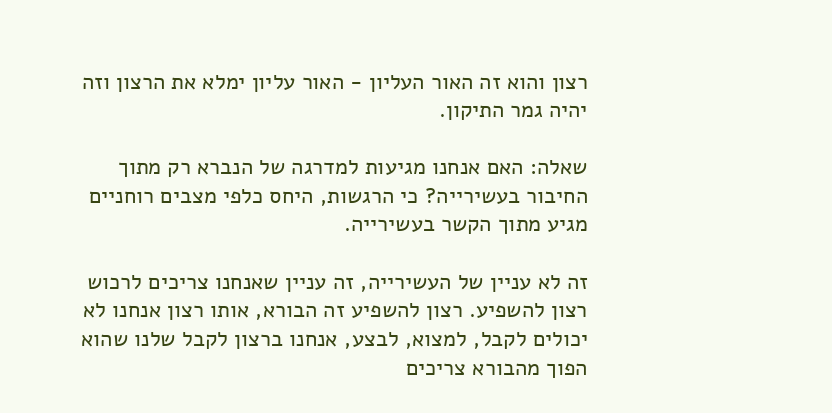רצון והוא זה האור העליון - האור עליון ימלא את הרצון וזה יהיה גמר התיקון.

שאלה: האם אנחנו מגיעות למדרגה של הנברא רק מתוך החיבור בעשירייה? כי הרגשות, היחס כלפי מצבים רוחניים מגיע מתוך הקשר בעשירייה.

זה לא עניין של העשירייה, זה עניין שאנחנו צריכים לרכוש רצון להשפיע. רצון להשפיע זה הבורא, אותו רצון אנחנו לא יכולים לקבל, למצוא, לבצע, אנחנו ברצון לקבל שלנו שהוא הפוך מהבורא צריכים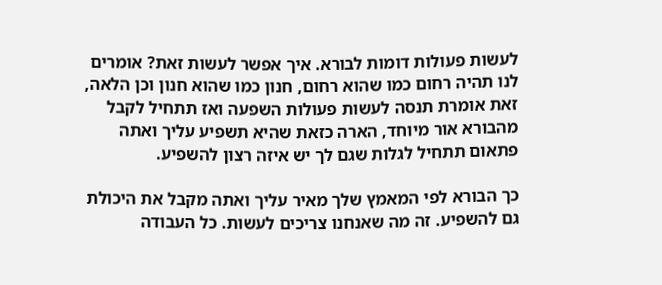לעשות פעולות דומות לבורא. איך אפשר לעשות זאת? אומרים לנו תהיה רחום כמו שהוא רחום, חנון כמו שהוא חנון וכן הלאה, זאת אומרת תנסה לעשות פעולות השפעה ואז תתחיל לקבל מהבורא אור מיוחד, הארה כזאת שהיא תשפיע עליך ואתה פתאום תתחיל לגלות שגם לך יש איזה רצון להשפיע.

כך הבורא לפי המאמץ שלך מאיר עליך ואתה מקבל את היכולת גם להשפיע. זה מה שאנחנו צריכים לעשות. כל העבודה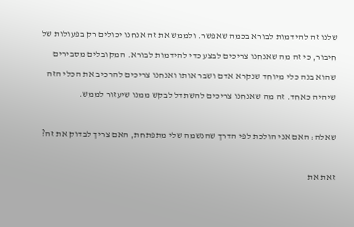שלנו זה להידמות לבורא בכמה שאפשר. ולממש את זה אנחנו יכולים רק בפעולות של חיבור, כי זה מה שאנחנו צריכים לבצע כדי להידמות לבורא. המקובלים מסבירים שהוא בנה כלי מיוחד שנקרא אדם ושבר אותו ואנחנו צריכים להרכיב את הכלי הזה שיהיה כאחד. זה מה שאנחנו צריכים להשתדל לבקש ממנו שיעזור לממש.

שאלה: האם אני הולכת לפי הדרך שהנשמה שלי מתפתחת, האם צריך לבדוק את זה?

זאת את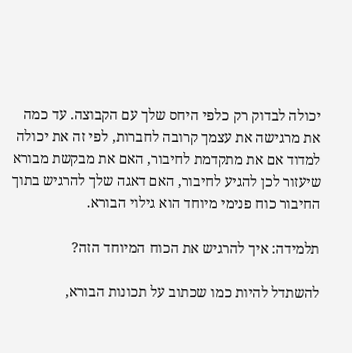יכולה לבדוק רק כלפי היחס שלך עם הקבוצה. עד כמה את מרגישה את עצמך קרובה לחברות, לפי זה את יכולה למדוד אם את מתקדמת לחיבור, האם את מבקשת מבורא שיעזור לכן להגיע לחיבור, האם דאגה שלך להרגיש בתוך החיבור כוח פנימי מיוחד הוא גילוי הבורא.

תלמידה: איך להרגיש את הכוח המיוחד הזה?

להשתדל להיות כמו שכתוב על תכונות הבורא,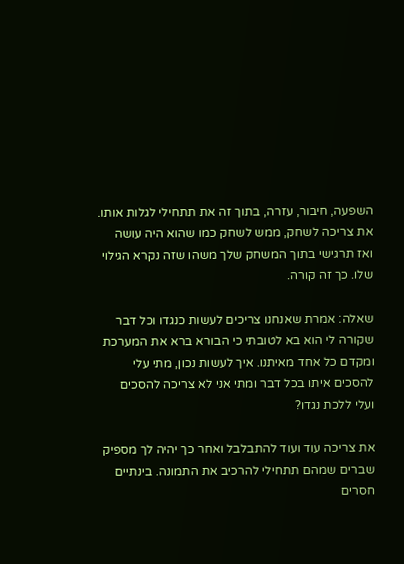השפעה, חיבור, עזרה, בתוך זה את תתחילי לגלות אותו. את צריכה לשחק, ממש לשחק כמו שהוא היה עושה ואז תרגישי בתוך המשחק שלך משהו שזה נקרא הגילוי שלו. כך זה קורה.

שאלה: אמרת שאנחנו צריכים לעשות כנגדו וכל דבר שקורה לי הוא בא לטובתי כי הבורא ברא את המערכת ומקדם כל אחד מאיתנו. איך לעשות נכון, מתי עלי להסכים איתו בכל דבר ומתי אני לא צריכה להסכים ועלי ללכת נגדו?

את צריכה עוד ועוד להתבלבל ואחר כך יהיה לך מספיק שברים שמהם תתחילי להרכיב את התמונה. בינתיים חסרים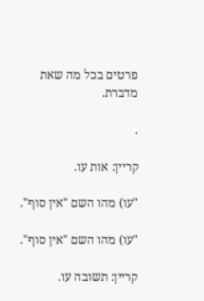פרטים בכל מה שאת מדברת.

.

קריין: אות עו.

"עו) מהו השם "אין סוף".

"עו) מהו השם "אין סוף".

קריין: תשובה עו.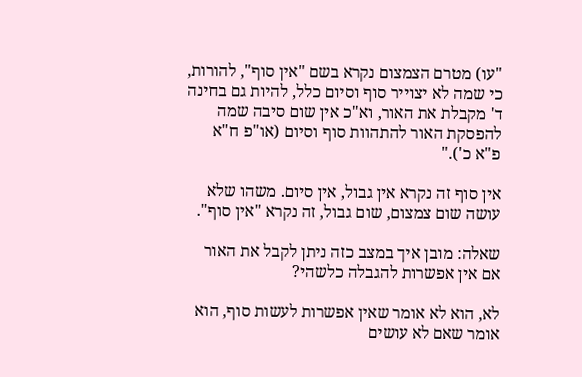"עו) מטרם הצמצום נקרא בשם "אין סוף", להורות, כי שמה לא יצוייר סוף וסיום כלל, להיות גם בחינה ד' מקבלת את האור, וא"כ אין שום סיבה שמה להפסקת האור להתהוות סוף וסיום (או"פ ח"א פ"א כ')."

אין סוף זה נקרא אין גבול, אין סיום. משהו שלא עושה שום צמצום, שום גבול, זה נקרא "אין סוף".

שאלה: מובן איך במצב כזה ניתן לקבל את האור אם אין אפשרות להגבלה כלשהי?

לא, הוא לא אומר שאין אפשרות לעשות סוף, הוא אומר שאם לא עושים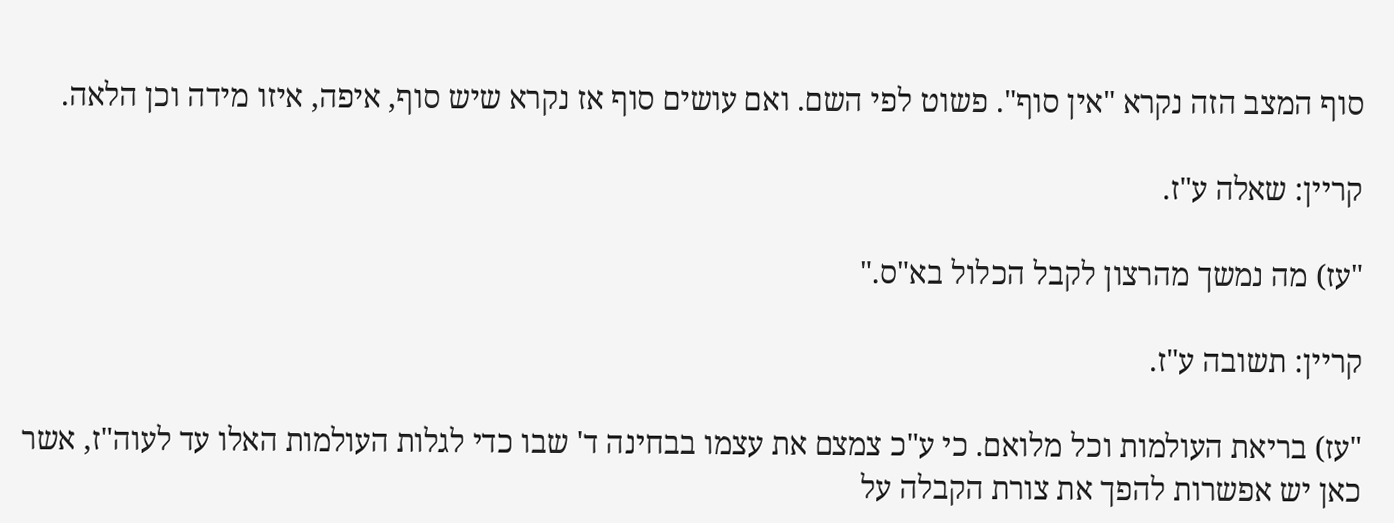סוף המצב הזה נקרא "אין סוף". פשוט לפי השם. ואם עושים סוף אז נקרא שיש סוף, איפה, איזו מידה וכן הלאה.

קריין: שאלה ע"ז.

"עז) מה נמשך מהרצון לקבל הכלול בא"ס."

קריין: תשובה ע"ז.

"עז) בריאת העולמות וכל מלואם. כי ע"כ צמצם את עצמו בבחינה ד' שבו כדי לגלות העולמות האלו עד לעוה"ז, אשר כאן יש אפשרות להפך את צורת הקבלה על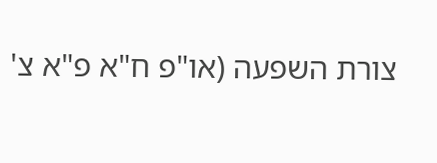צורת השפעה (או"פ ח"א פ"א צ'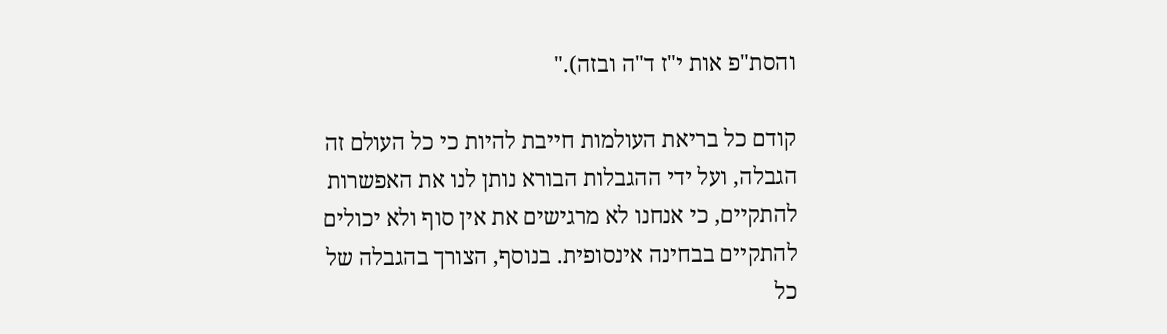והסת"פ אות י"ז ד"ה ובזה)."

קודם כל בריאת העולמות חייבת להיות כי כל העולם זה הגבלה, ועל ידי ההגבלות הבורא נותן לנו את האפשרות להתקיים, כי אנחנו לא מרגישים את אין סוף ולא יכולים להתקיים בבחינה אינסופית. בנוסף, הצורך בהגבלה של כל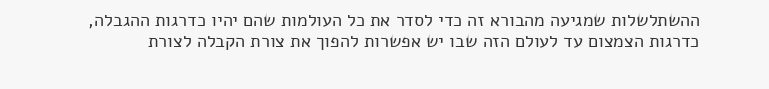ההשתלשלות שמגיעה מהבורא זה כדי לסדר את כל העולמות שהם יהיו כדרגות ההגבלה, כדרגות הצמצום עד לעולם הזה שבו יש אפשרות להפוך את צורת הקבלה לצורת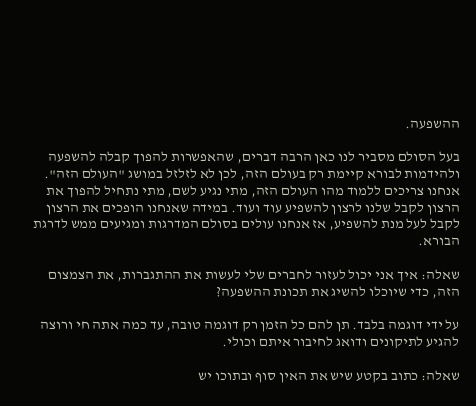ההשפעה.

בעל הסולם מסביר לנו כאן הרבה דברים, שהאפשרות להפוך קבלה להשפעה ולהידמות לבורא קיימת רק בעולם הזה, לכן לא לזלזל במושג "העולם הזה". אנחנו צריכים ללמוד מהו העולם הזה, מתי נגיע לשם, מתי נתחיל להפוך את הרצון לקבל שלנו לרצון להשפיע עוד ועוד. במידה שאנחנו הופכים את הרצון לקבל לעל מנת להשפיע, אז אנחנו עולים בסולם המדרגות ומגיעים ממש לדרגת הבורא.

שאלה: איך אני יכול לעזור לחברים שלי לעשות את ההתגברות, את הצמצום הזה, כדי שיוכלו להשיג את תכונת ההשפעה?

על ידי דוגמה בלבד. תן להם כל הזמן רק דוגמה טובה, עד כמה אתה חי ורוצה להגיע לתיקונים ודואג לחיבור איתם וכולי.

שאלה: כתוב בקטע שיש את האין סוף ובתוכו יש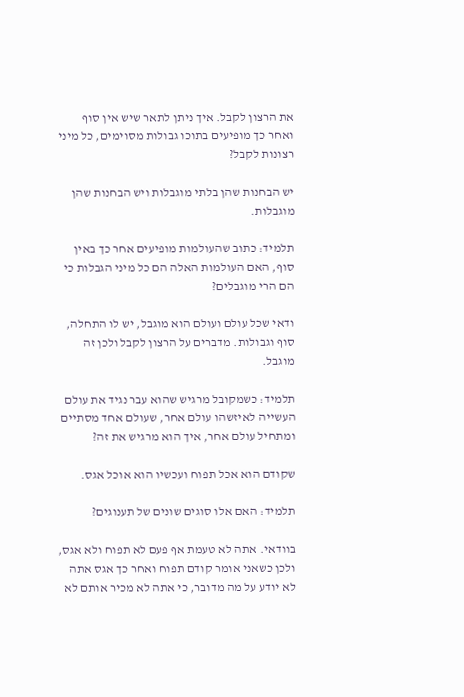את הרצון לקבל. איך ניתן לתאר שיש אין סוף ואחר כך מופיעים בתוכו גבולות מסוימים, כל מיני רצונות לקבל?

יש הבחנות שהן בלתי מוגבלות ויש הבחנות שהן מוגבלות.

תלמיד: כתוב שהעולמות מופיעים אחר כך באין סוף, האם העולמות האלה הם כל מיני הגבלות כי הם הרי מוגבלים?

ודאי שכל עולם ועולם הוא מוגבל, יש לו התחלה, סוף וגבולות. מדברים על הרצון לקבל ולכן זה מוגבל.

תלמיד: כשמקובל מרגיש שהוא עבר נגיד את עולם העשייה לאיזשהו עולם אחר, שעולם אחד מסתיים ומתחיל עולם אחר, איך הוא מרגיש את זה?

שקודם הוא אכל תפוח ועכשיו הוא אוכל אגס.

תלמיד: האם אלו סוגים שונים של תענוגים?

בוודאי. אתה לא טעמת אף פעם לא תפוח ולא אגס, ולכן כשאני אומר קודם תפוח ואחר כך אגס אתה לא יודע על מה מדובר, כי אתה לא מכיר אותם לא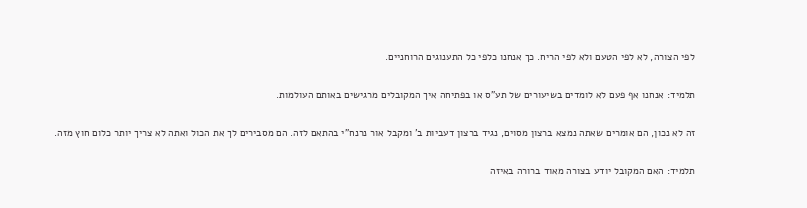לפי הצורה, לא לפי הטעם ולא לפי הריח. כך אנחנו כלפי כל התענוגים הרוחניים.

תלמיד: אנחנו אף פעם לא לומדים בשיעורים של תע"ס או בפתיחה איך המקובלים מרגישים באותם העולמות.

זה לא נכון, הם אומרים שאתה נמצא ברצון מסוים, נגיד ברצון דעביות ב' ומקבל אור נרנח"י בהתאם לזה. הם מסבירים לך את הכול ואתה לא צריך יותר כלום חוץ מזה.

תלמיד: האם המקובל יודע בצורה מאוד ברורה באיזה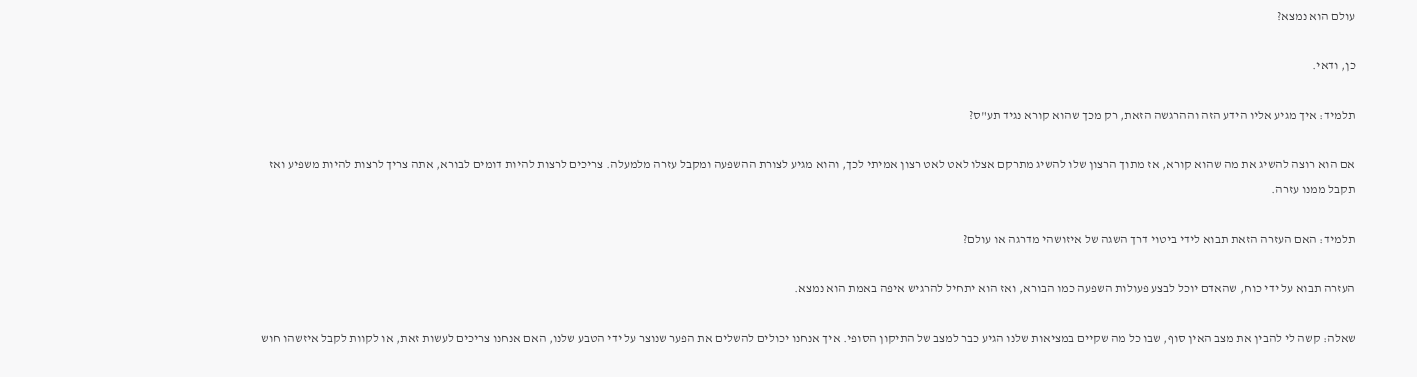עולם הוא נמצא?

כן, ודאי.

תלמיד: איך מגיע אליו הידע הזה וההרגשה הזאת, רק מכך שהוא קורא נגיד תע"ס?

אם הוא רוצה להשיג את מה שהוא קורא, אז מתוך הרצון שלו להשיג מתרקם אצלו לאט לאט רצון אמיתי לכך, והוא מגיע לצורת ההשפעה ומקבל עזרה מלמעלה. צריכים לרצות להיות דומים לבורא, אתה צריך לרצות להיות משפיע ואז תקבל ממנו עזרה.

תלמיד: האם העזרה הזאת תבוא לידי ביטוי דרך השגה של איזושהי מדרגה או עולם?

העזרה תבוא על ידי כוח, שהאדם יוכל לבצע פעולות השפעה כמו הבורא, ואז הוא יתחיל להרגיש איפה באמת הוא נמצא.

שאלה: קשה לי להבין את מצב האין סוף, שבו כל מה שקיים במציאות שלנו הגיע כבר למצב של התיקון הסופי. איך אנחנו יכולים להשלים את הפער שנוצר על ידי הטבע שלנו, האם אנחנו צריכים לעשות זאת, או לקוות לקבל איזשהו חוש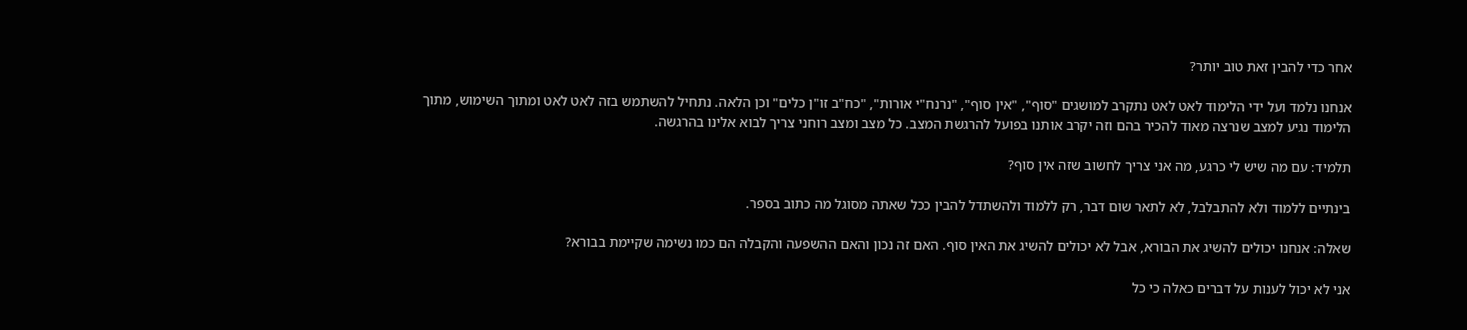אחר כדי להבין זאת טוב יותר?

אנחנו נלמד ועל ידי הלימוד לאט לאט נתקרב למושגים "סוף", "אין סוף", "נרנח"י אורות", "כח"ב זו"ן כלים" וכן הלאה. נתחיל להשתמש בזה לאט לאט ומתוך השימוש, מתוך הלימוד נגיע למצב שנרצה מאוד להכיר בהם וזה יקרב אותנו בפועל להרגשת המצב. כל מצב ומצב רוחני צריך לבוא אלינו בהרגשה.

תלמיד: עם מה שיש לי כרגע, מה אני צריך לחשוב שזה אין סוף?

בינתיים ללמוד ולא להתבלבל, לא לתאר שום דבר, רק ללמוד ולהשתדל להבין ככל שאתה מסוגל מה כתוב בספר.

שאלה: אנחנו יכולים להשיג את הבורא, אבל לא יכולים להשיג את האין סוף. האם זה נכון והאם ההשפעה והקבלה הם כמו נשימה שקיימת בבורא?

אני לא יכול לענות על דברים כאלה כי כל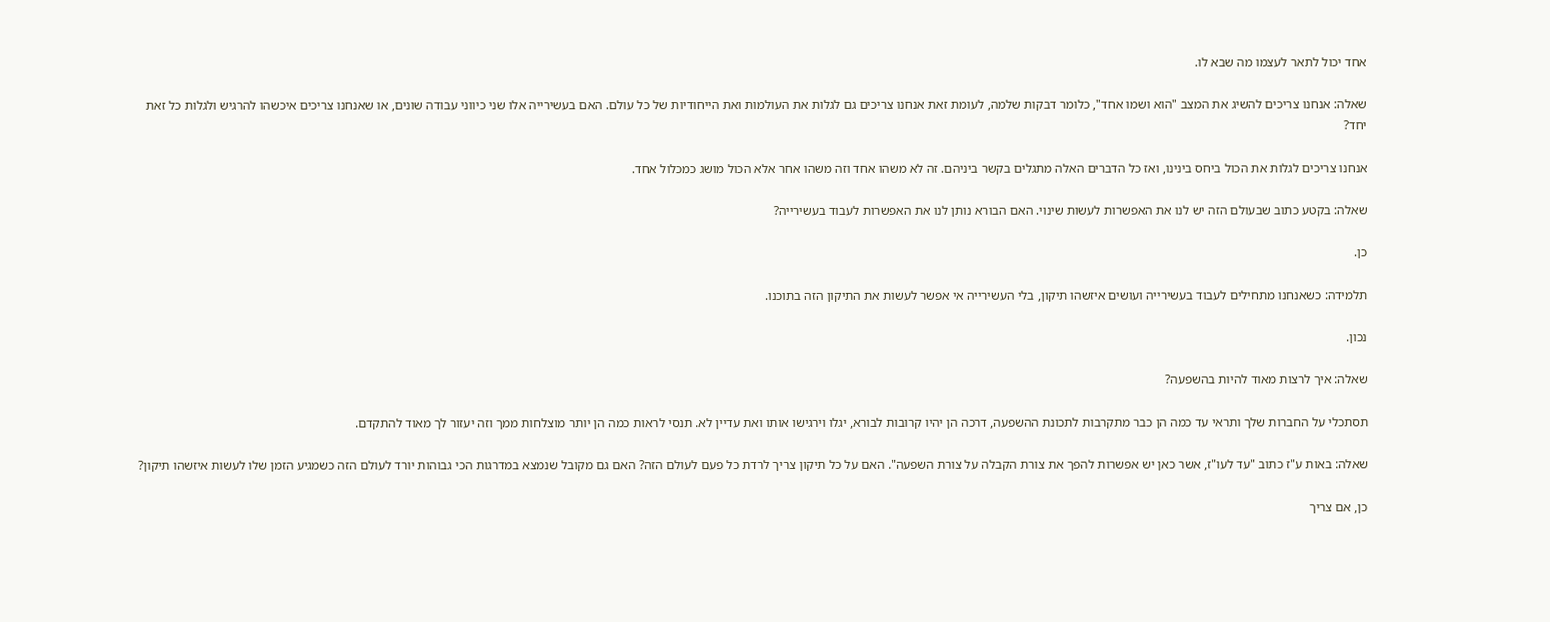אחד יכול לתאר לעצמו מה שבא לו.

שאלה: אנחנו צריכים להשיג את המצב "הוא ושמו אחד", כלומר דבקות שלמה, לעומת זאת אנחנו צריכים גם לגלות את העולמות ואת הייחודיות של כל עולם. האם בעשירייה אלו שני כיווני עבודה שונים, או שאנחנו צריכים איכשהו להרגיש ולגלות כל זאת יחד?

אנחנו צריכים לגלות את הכול ביחס בינינו, ואז כל הדברים האלה מתגלים בקשר ביניהם. זה לא משהו אחד וזה משהו אחר אלא הכול מושג כמכלול אחד.

שאלה: בקטע כתוב שבעולם הזה יש לנו את האפשרות לעשות שינוי. האם הבורא נותן לנו את האפשרות לעבוד בעשירייה?

כן.

תלמידה: כשאנחנו מתחילים לעבוד בעשירייה ועושים איזשהו תיקון, בלי העשירייה אי אפשר לעשות את התיקון הזה בתוכנו.

נכון.

שאלה: איך לרצות מאוד להיות בהשפעה?

תסתכלי על החברות שלך ותראי עד כמה הן כבר מתקרבות לתכונת ההשפעה, דרכה הן יהיו קרובות לבורא, יגלו וירגישו אותו ואת עדיין לא. תנסי לראות כמה הן יותר מוצלחות ממך וזה יעזור לך מאוד להתקדם.

שאלה: באות ע"ז כתוב "עד לעו"ז, אשר כאן יש אפשרות להפך את צורת הקבלה על צורת השפעה". האם על כל תיקון צריך לרדת כל פעם לעולם הזה? האם גם מקובל שנמצא במדרגות הכי גבוהות יורד לעולם הזה כשמגיע הזמן שלו לעשות איזשהו תיקון?

כן, אם צריך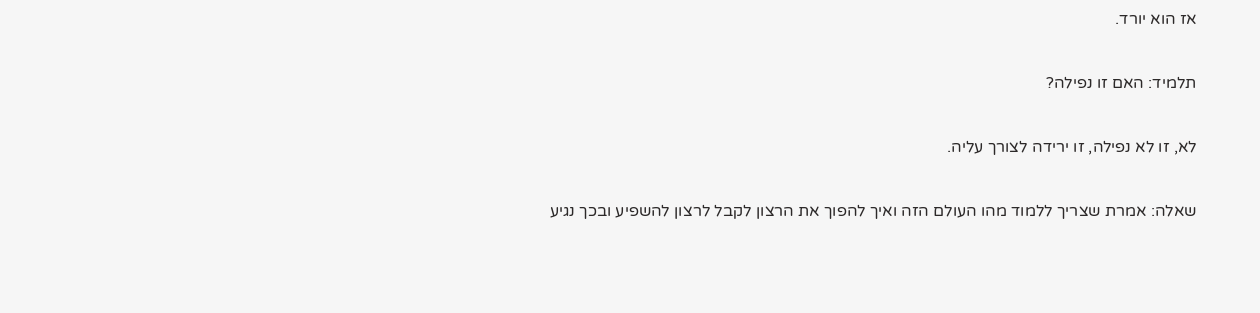אז הוא יורד.

תלמיד: האם זו נפילה?

לא, זו לא נפילה, זו ירידה לצורך עליה.

שאלה: אמרת שצריך ללמוד מהו העולם הזה ואיך להפוך את הרצון לקבל לרצון להשפיע ובכך נגיע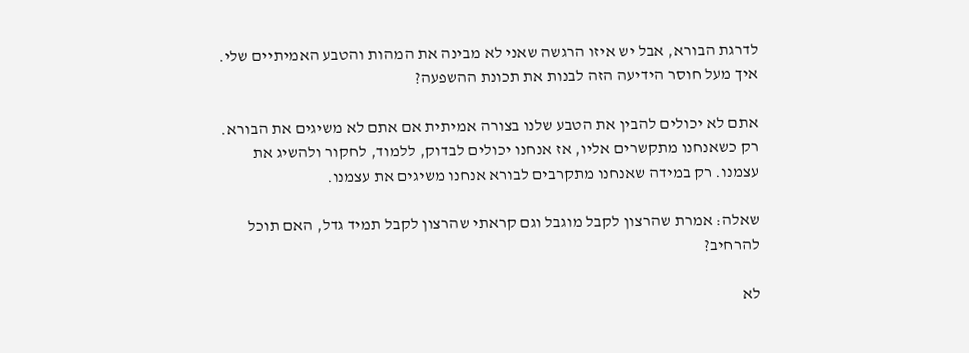לדרגת הבורא, אבל יש איזו הרגשה שאני לא מבינה את המהות והטבע האמיתיים שלי. איך מעל חוסר הידיעה הזה לבנות את תכונת ההשפעה?

אתם לא יכולים להבין את הטבע שלנו בצורה אמיתית אם אתם לא משיגים את הבורא. רק כשאנחנו מתקשרים אליו, אז אנחנו יכולים לבדוק, ללמוד, לחקור ולהשיג את עצמנו. רק במידה שאנחנו מתקרבים לבורא אנחנו משיגים את עצמנו.

שאלה: אמרת שהרצון לקבל מוגבל וגם קראתי שהרצון לקבל תמיד גדל, האם תוכל להרחיב?

לא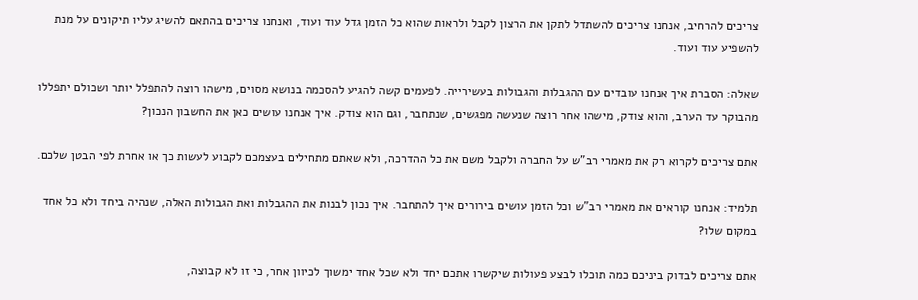צריכים להרחיב, אנחנו צריכים להשתדל לתקן את הרצון לקבל ולראות שהוא כל הזמן גדל עוד ועוד, ואנחנו צריכים בהתאם להשיג עליו תיקונים על מנת להשפיע עוד ועוד.

שאלה: הסברת איך אנחנו עובדים עם ההגבלות והגבולות בעשירייה. לפעמים קשה להגיע להסכמה בנושא מסוים, מישהו רוצה להתפלל יותר ושכולם יתפללו מהבוקר עד הערב, והוא צודק, מישהו אחר רוצה שנעשה מפגשים, שנתחבר, וגם הוא צודק. איך אנחנו עושים כאן את החשבון הנכון?

אתם צריכים לקרוא רק את מאמרי רב"ש על החברה ולקבל משם את כל ההדרכה, ולא שאתם מתחילים בעצמכם לקבוע לעשות כך או אחרת לפי הבטן שלכם.

תלמיד: אנחנו קוראים את מאמרי רב"ש וכל הזמן עושים בירורים איך להתחבר. איך נכון לבנות את ההגבלות ואת הגבולות האלה, שנהיה ביחד ולא כל אחד במקום שלו?

אתם צריכים לבדוק ביניכם כמה תוכלו לבצע פעולות שיקשרו אתכם יחד ולא שכל אחד ימשוך לכיוון אחר, כי זו לא קבוצה,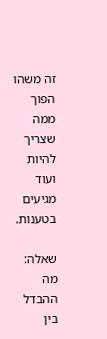זה משהו הפוך ממה שצריך להיות ועוד מגיעים בטענות.

שאלה: מה ההבדל בין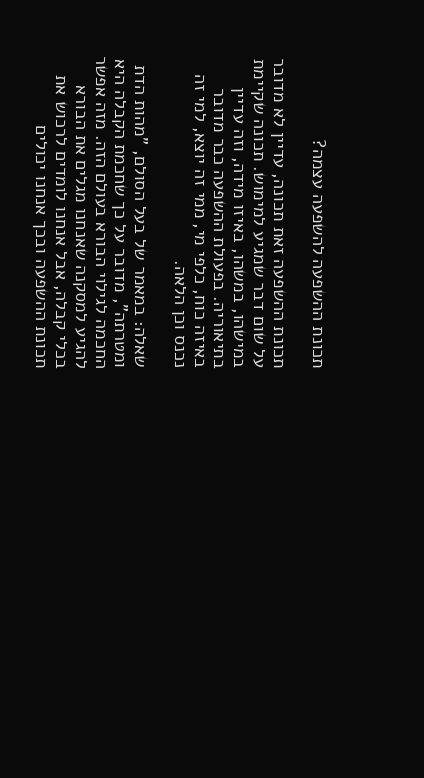תכונת ההשפעה להשפעה עצמה?

תכונת ההשפעה זאת תכונה, עדיין לא מדובר על שום דבר שמגיע למימוש. תכונה שקיימת במישהו, במשהו, באיזו מידה, וזה עדיין בתיאוריה. בפעולת ההשפעה כבר מדובר באיזה כוח, כלפי מי, ממי זה יוצא, למי זה נכנס וכן הלאה.

שאלה: במאמר של בעל הסולם, "מהות הדת ומטרתה", מדובר על כך שחכמת הקבלה היא החכמה לגילוי הבורא בעולם הזה. מזה אפשר להגיע למסקנה שאנחנו מגלים את הבורא בכלי קבלה, אבל אנחנו לומדים לרכוש את תכונת ההשפעה ובכך אנחנו יכולים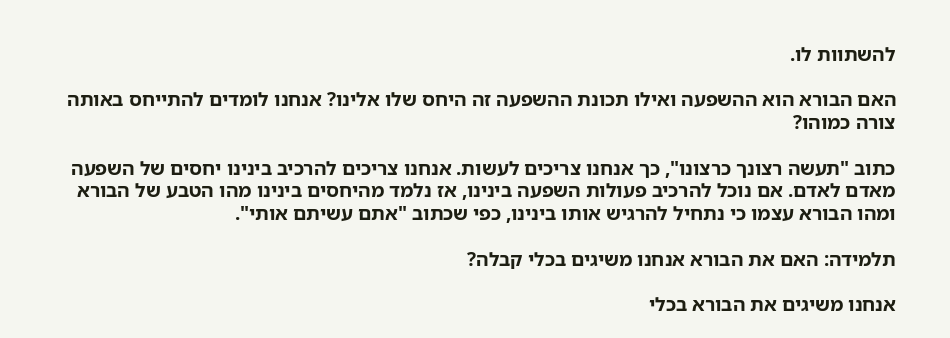להשתוות לו.

האם הבורא הוא ההשפעה ואילו תכונת ההשפעה זה היחס שלו אלינו? אנחנו לומדים להתייחס באותה צורה כמוהו?

כתוב "תעשה רצונך כרצונו", כך אנחנו צריכים לעשות. אנחנו צריכים להרכיב בינינו יחסים של השפעה מאדם לאדם. אם נוכל להרכיב פעולות השפעה בינינו, אז נלמד מהיחסים בינינו מהו הטבע של הבורא ומהו הבורא עצמו כי נתחיל להרגיש אותו בינינו, כפי שכתוב "אתם עשיתם אותי".

תלמידה: האם את הבורא אנחנו משיגים בכלי קבלה?

אנחנו משיגים את הבורא בכלי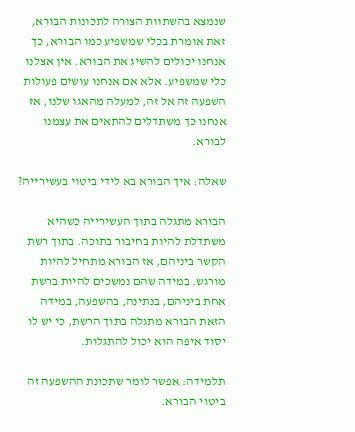שנמצא בהשתוות הצורה לתכונות הבורא, זאת אומרת בכלי שמשפיע כמו הבורא, כך אנחנו יכולים להשיג את הבורא. אין אצלנו כלי שמשפיע. אלא אם אנחנו עושים פעולות השפעה זה אל זה, למעלה מהאגו שלנו, אז אנחנו כך משתדלים להתאים את עצמנו לבורא.

שאלה: איך הבורא בא לידי ביטוי בעשירייה?

הבורא מתגלה בתוך העשירייה כשהיא משתדלת להיות בחיבור בתוכה. בתוך רשת הקשר ביניהם, אז הבורא מתחיל להיות מורגש. במידה שהם נמשכים להיות ברשת אחת ביניהם, בנתינה, בהשפעה, במידה הזאת הבורא מתגלה בתוך הרשת, כי יש לו יסוד איפה הוא יכול להתגלות.

תלמידה: אפשר לומר שתכונת ההשפעה זה ביטוי הבורא.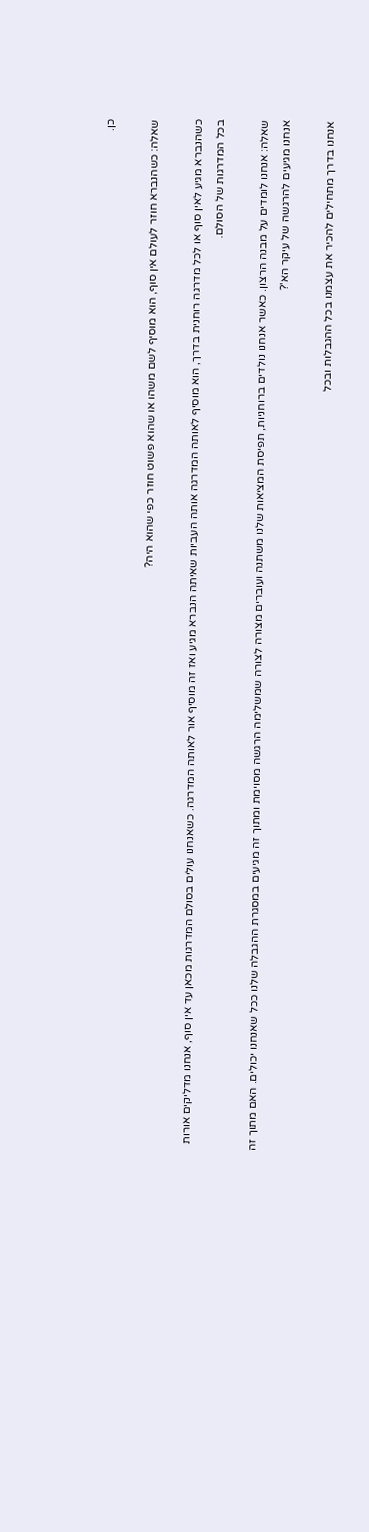כן.

שאלה: כשהנברא חוזר לעולם אין סוף, הוא מוסיף לשם משהו או שהוא פשוט חוזר כפי שהוא היה?

כשהנברא מגיע לאין סוף או לכל מדרגה רוחנית בדרך, הוא מוסיף לאותה המדרגה אותה העביות שאיתה הנברא מגיע ואז זה מוסיף אור לאותה המדרגה. כשאנחנו עולים בסולם המדרגות מכאן עד אין סוף, אנחנו מדליקים אורות בכל המדרגות של הסולם.

שאלה: אנחנו לומדים על מבנה הרצון. כאשר אנחנו נולדים ברוחניות, תפיסת המציאות שלנו משתנה ועוברים מצורה לצורה שמשלימה הרגשה מסוימת ומתוך זה מגיעים במסגרת ההגבלה שלנו ככל שאנחנו יכולים. האם מתוך זה אנחנו מגיעים להרגשה של עיקר הא'?

אנחנו בדרך מתחילים להכיר את עצמנו בכל ההגבלות ובכל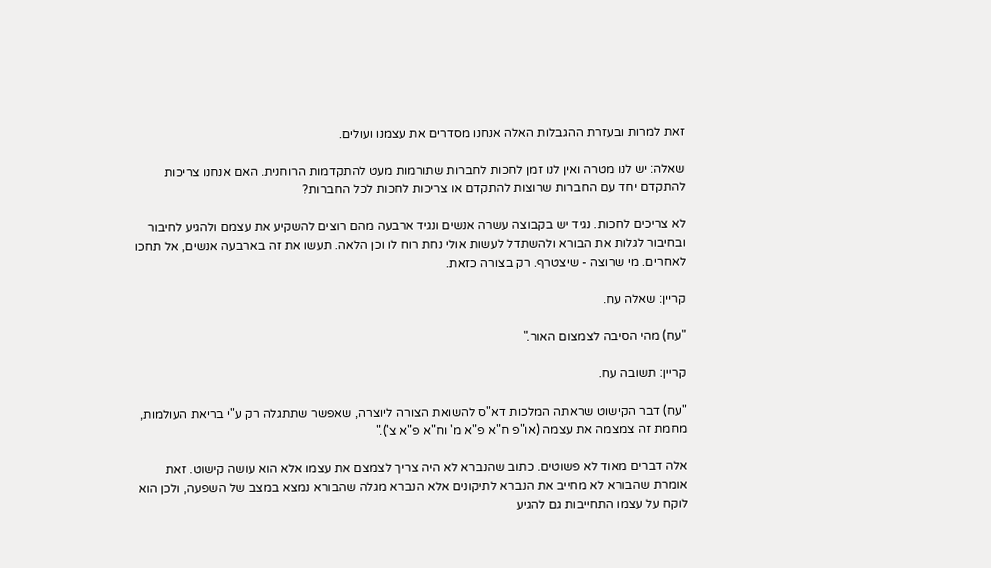זאת למרות ובעזרת ההגבלות האלה אנחנו מסדרים את עצמנו ועולים.

שאלה: יש לנו מטרה ואין לנו זמן לחכות לחברות שתורמות מעט להתקדמות הרוחנית. האם אנחנו צריכות להתקדם יחד עם החברות שרוצות להתקדם או צריכות לחכות לכל החברות?

לא צריכים לחכות. נגיד יש בקבוצה עשרה אנשים ונגיד ארבעה מהם רוצים להשקיע את עצמם ולהגיע לחיבור ובחיבור לגלות את הבורא ולהשתדל לעשות אולי נחת רוח לו וכן הלאה. תעשו את זה בארבעה אנשים, אל תחכו לאחרים. מי שרוצה - שיצטרף. רק בצורה כזאת.

קריין: שאלה עח.

"עח) מהי הסיבה לצמצום האור."

קריין: תשובה עח.

"עח) דבר הקישוט שראתה המלכות דא"ס להשואת הצורה ליוצרה, שאפשר שתתגלה רק ע"י בריאת העולמות, מחמת זה צמצמה את עצמה (או"פ ח"א פ"א מ' וח"א פ"א צ')."

אלה דברים מאוד לא פשוטים. כתוב שהנברא לא היה צריך לצמצם את עצמו אלא הוא עושה קישוט. זאת אומרת שהבורא לא מחייב את הנברא לתיקונים אלא הנברא מגלה שהבורא נמצא במצב של השפעה, ולכן הוא לוקח על עצמו התחייבות גם להגיע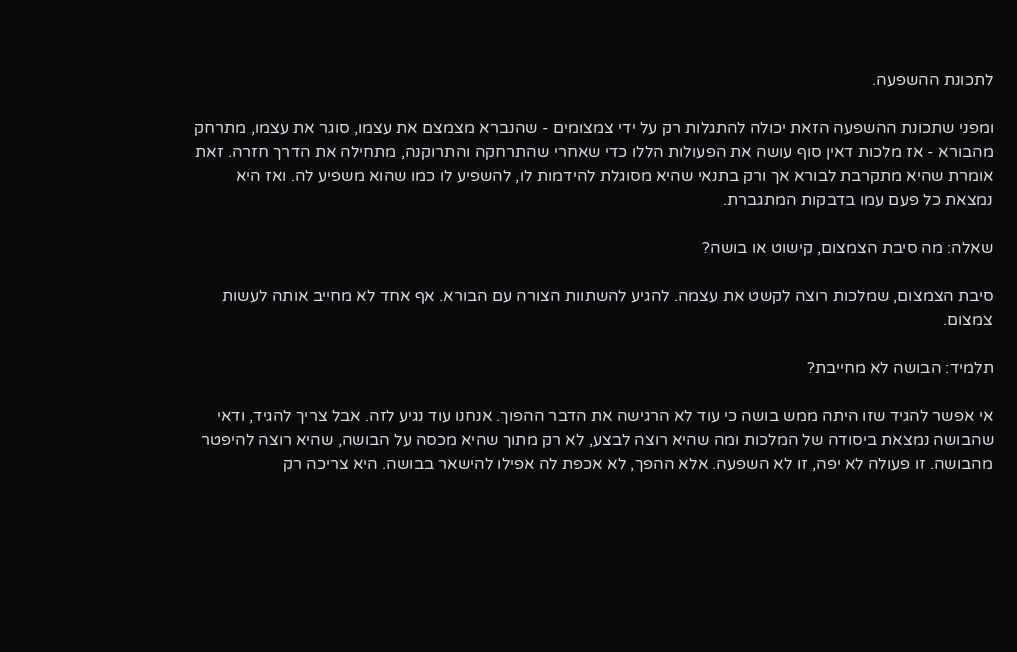לתכונת ההשפעה.

ומפני שתכונת ההשפעה הזאת יכולה להתגלות רק על ידי צמצומים - שהנברא מצמצם את עצמו, סוגר את עצמו, מתרחק מהבורא - אז מלכות דאין סוף עושה את הפעולות הללו כדי שאחרי שהתרחקה והתרוקנה, מתחילה את הדרך חזרה. זאת אומרת שהיא מתקרבת לבורא אך ורק בתנאי שהיא מסוגלת להידמות לו, להשפיע לו כמו שהוא משפיע לה. ואז היא נמצאת כל פעם עמו בדבקות המתגברת.

שאלה: מה סיבת הצמצום, קישוט או בושה?

סיבת הצמצום, שמלכות רוצה לקשט את עצמה. להגיע להשתוות הצורה עם הבורא. אף אחד לא מחייב אותה לעשות צמצום.

תלמיד: הבושה לא מחייבת?

אי אפשר להגיד שזו היתה ממש בושה כי עוד לא הרגישה את הדבר ההפוך. אנחנו עוד נגיע לזה. אבל צריך להגיד, ודאי שהבושה נמצאת ביסודה של המלכות ומה שהיא רוצה לבצע, לא רק מתוך שהיא מכסה על הבושה, שהיא רוצה להיפטר מהבושה. זו פעולה לא יפה, זו לא השפעה. אלא ההפך, לא אכפת לה אפילו להישאר בבושה. היא צריכה רק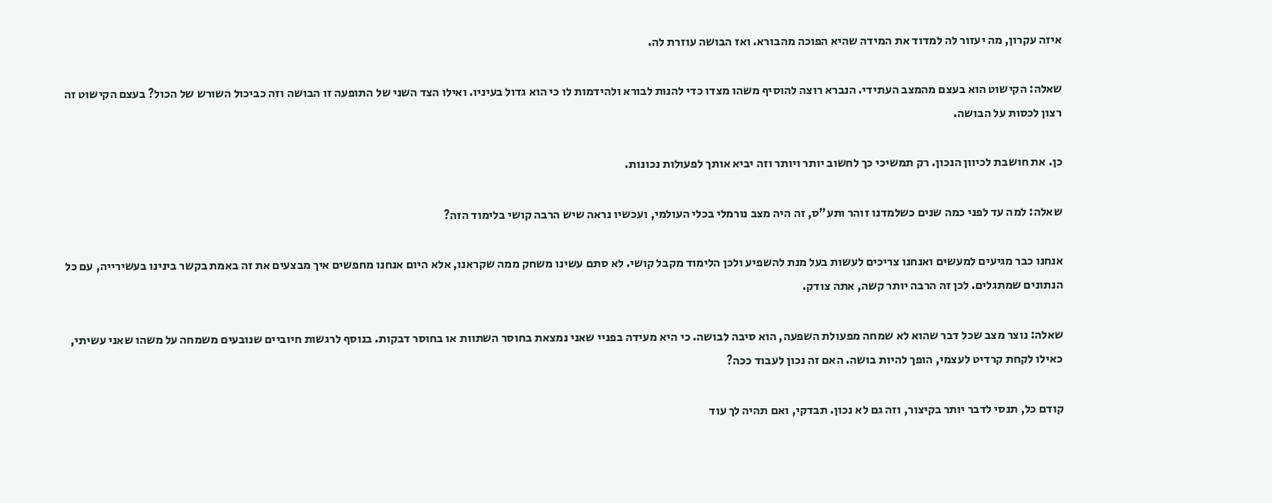איזה עקרון, מה יעזור לה למדוד את המידה שהיא הפוכה מהבורא. ואז הבושה עוזרת לה.

שאלה: הקישוט הוא בעצם מהמצב העתידי. הנברא רוצה להוסיף משהו מצדו כדי להנות לבורא ולהידמות לו כי הוא גדול בעיניו. ואילו הצד השני של התופעה זו הבושה וזה כביכול השורש של הכול? בעצם הקישוט זה רצון לכסות על הבושה.

כן. את חושבת לכיוון הנכון. רק תמשיכי כך לחשוב יותר ויותר וזה יביא אותך לפעולות נכונות.

שאלה: למה עד לפני כמה שנים כשלמדנו זוהר ותע"ס, זה היה מצב נורמלי בכלי העולמי, ועכשיו נראה שיש הרבה קושי בלימוד הזה?

אנחנו כבר מגיעים למעשים ואנחנו צריכים לעשות בעל מנת להשפיע ולכן הלימוד מקבל קושי. לא סתם עשינו משחק ממה שקראנו, אלא היום אנחנו מחפשים איך מבצעים את זה באמת בקשר בינינו בעשירייה, עם כל הנתונים שמתגלים. לכן זה הרבה יותר קשה, אתה צודק.

שאלה: נוצר מצב שכל דבר שהוא לא שמחה מפעולת השפעה, הוא סיבה לבושה. כי היא מעידה בפניי שאני נמצאת בחוסר השתוות או בחוסר דבקות. בנוסף לרגשות חיוביים שנובעים משמחה על משהו שאני עשיתי, כאילו לקחת קרדיט לעצמי, הופך להיות בושה. האם זה נכון לעבוד ככה?

קודם כל, תנסי לדבר יותר בקיצור, וזה גם לא נכון. תבדקי, ואם תהיה לך עוד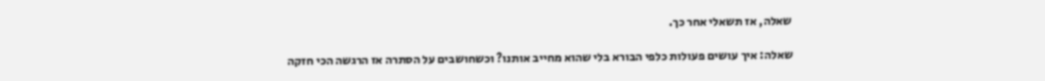שאלה, אז תשאלי אחר כך.

שאלה: איך עושים פעולות כלפי הבורא בלי שהוא מחייב אותנו? וכשחושבים על הסתרה אז הרגשה הכי חזקה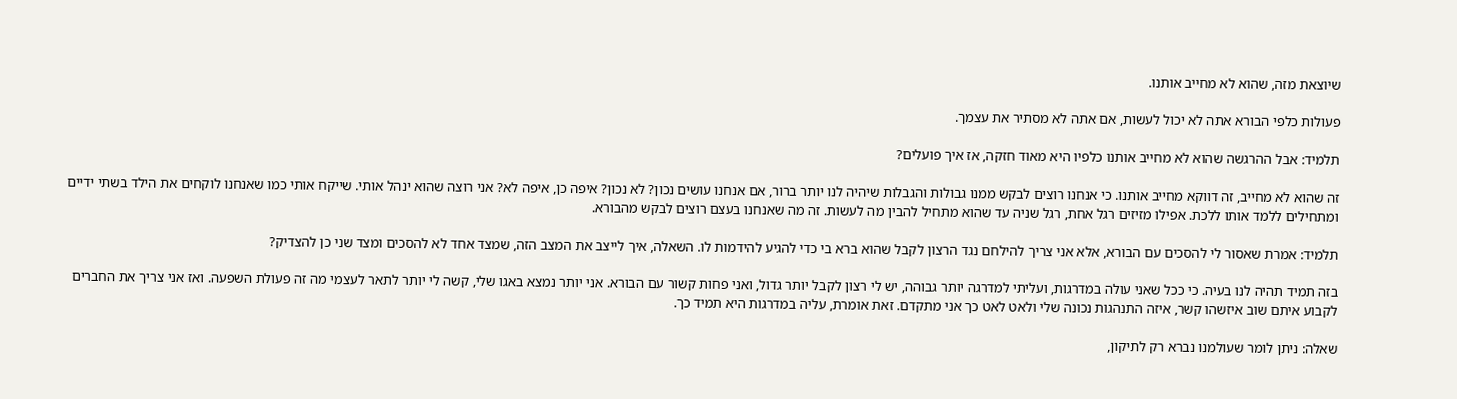שיוצאת מזה, שהוא לא מחייב אותנו.

פעולות כלפי הבורא אתה לא יכול לעשות, אם אתה לא מסתיר את עצמך.

תלמיד: אבל ההרגשה שהוא לא מחייב אותנו כלפיו היא מאוד חזקה, אז איך פועלים?

זה שהוא לא מחייב, זה דווקא מחייב אותנו. כי אנחנו רוצים לבקש ממנו גבולות והגבלות שיהיה לנו יותר ברור, אם אנחנו עושים נכון? לא נכון? איפה כן, איפה לא? אני רוצה שהוא ינהל אותי. שייקח אותי כמו שאנחנו לוקחים את הילד בשתי ידיים ומתחילים ללמד אותו ללכת. אפילו מזיזים רגל אחת, רגל שניה עד שהוא מתחיל להבין מה לעשות. זה מה שאנחנו בעצם רוצים לבקש מהבורא.

תלמיד: אמרת שאסור לי להסכים עם הבורא, אלא אני צריך להילחם נגד הרצון לקבל שהוא ברא בי כדי להגיע להידמות לו. השאלה, איך לייצב את המצב הזה, שמצד אחד לא להסכים ומצד שני כן להצדיק?

בזה תמיד תהיה לנו בעיה. כי ככל שאני עולה במדרגות, ועליתי למדרגה יותר גבוהה, יש לי רצון לקבל יותר גדול, ואני פחות קשור עם הבורא. אני יותר נמצא באגו שלי, קשה לי יותר לתאר לעצמי מה זה פעולת השפעה. ואז אני צריך את החברים לקבוע איתם שוב איזשהו קשר, איזה התנהגות נכונה שלי ולאט לאט כך אני מתקדם. זאת אומרת, עליה במדרגות היא תמיד כך.

שאלה: ניתן לומר שעולמנו נברא רק לתיקון,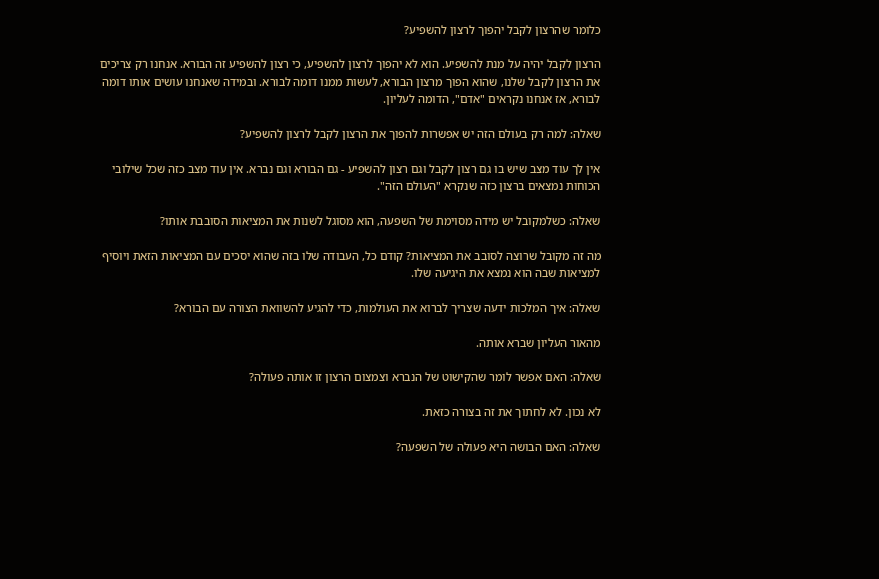כלומר שהרצון לקבל יהפוך לרצון להשפיע?

הרצון לקבל יהיה על מנת להשפיע. הוא לא יהפוך לרצון להשפיע, כי רצון להשפיע זה הבורא. אנחנו רק צריכים את הרצון לקבל שלנו, שהוא הפוך מרצון הבורא, לעשות ממנו דומה לבורא. ובמידה שאנחנו עושים אותו דומה לבורא, אז אנחנו נקראים "אדם", הדומה לעליון.

שאלה: למה רק בעולם הזה יש אפשרות להפוך את הרצון לקבל לרצון להשפיע?

אין לך עוד מצב שיש בו גם רצון לקבל וגם רצון להשפיע - גם הבורא וגם נברא. אין עוד מצב כזה שכל שילובי הכוחות נמצאים ברצון כזה שנקרא "העולם הזה".

שאלה: כשלמקובל יש מידה מסוימת של השפעה, הוא מסוגל לשנות את המציאות הסובבת אותו?

מה זה מקובל שרוצה לסובב את המציאות? קודם כל, העבודה שלו בזה שהוא יסכים עם המציאות הזאת ויוסיף למציאות שבה הוא נמצא את היגיעה שלו.

שאלה: איך המלכות ידעה שצריך לברוא את העולמות, כדי להגיע להשוואת הצורה עם הבורא?

מהאור העליון שברא אותה.

שאלה: האם אפשר לומר שהקישוט של הנברא וצמצום הרצון זו אותה פעולה?

לא נכון. לא לחתוך את זה בצורה כזאת.

שאלה: האם הבושה היא פעולה של השפעה?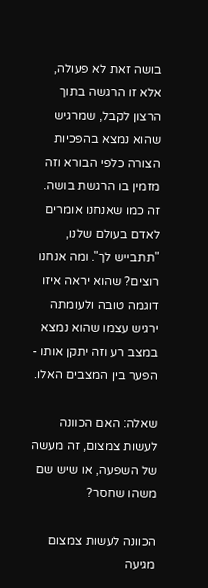בושה זאת לא פעולה, אלא זו הרגשה בתוך הרצון לקבל, שמרגיש שהוא נמצא בהפכיות הצורה כלפי הבורא וזה מזמין בו הרגשת בושה. זה כמו שאנחנו אומרים לאדם בעולם שלנו, "תתבייש לך". ומה אנחנו רוצים? שהוא יראה איזו דוגמה טובה ולעומתה ירגיש עצמו שהוא נמצא במצב רע וזה יתקן אותו - הפער בין המצבים האלו.

שאלה: האם הכוונה לעשות צמצום, זה מעשה של השפעה, או שיש שם משהו שחסר?

הכוונה לעשות צמצום מגיעה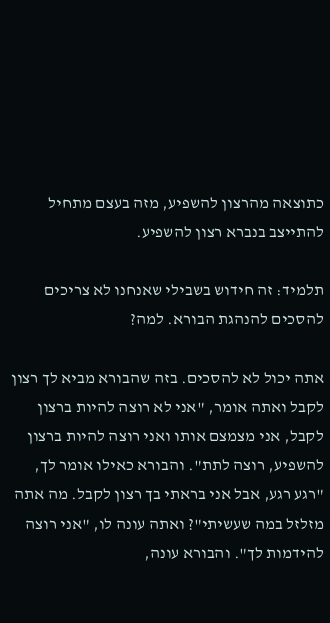כתוצאה מהרצון להשפיע, מזה בעצם מתחיל להתייצב בנברא רצון להשפיע.

תלמיד: זה חידוש בשבילי שאנחנו לא צריכים להסכים להנהגת הבורא. למה?

אתה יכול לא להסכים. בזה שהבורא מביא לך רצון לקבל ואתה אומר, "אני לא רוצה להיות ברצון לקבל, אני מצמצם אותו ואני רוצה להיות ברצון להשפיע, רוצה לתת". והבורא כאילו אומר לך, "רגע רגע, אבל אני בראתי בך רצון לקבל. מה אתה מזלזל במה שעשיתי"? ואתה עונה לו, "אני רוצה להידמות לך". והבורא עונה,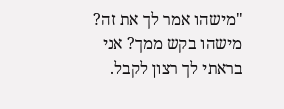"מישהו אמר לך את זה? מישהו בקש ממך? אני בראתי לך רצון לקבל.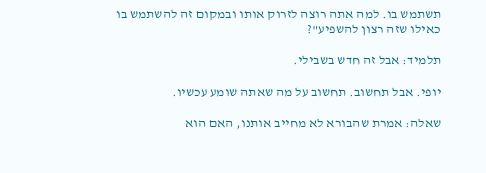תשתמש בו. למה אתה רוצה לזרוק אותו ובמקום זה להשתמש בו כאילו שזה רצון להשפיע"?

תלמיד: אבל זה חדש בשבילי.

יופי. אבל תחשוב. תחשוב על מה שאתה שומע עכשיו.

שאלה: אמרת שהבורא לא מחייב אותנו, האם הוא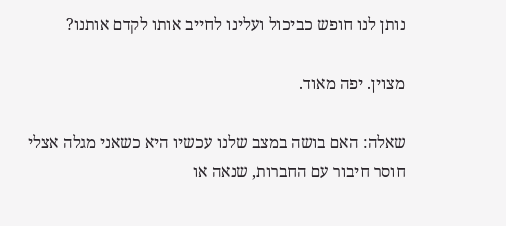נותן לנו חופש כביכול ועלינו לחייב אותו לקדם אותנו?

מצוין. יפה מאוד.

שאלה: האם בושה במצב שלנו עכשיו היא כשאני מגלה אצלי חוסר חיבור עם החברות, שנאה או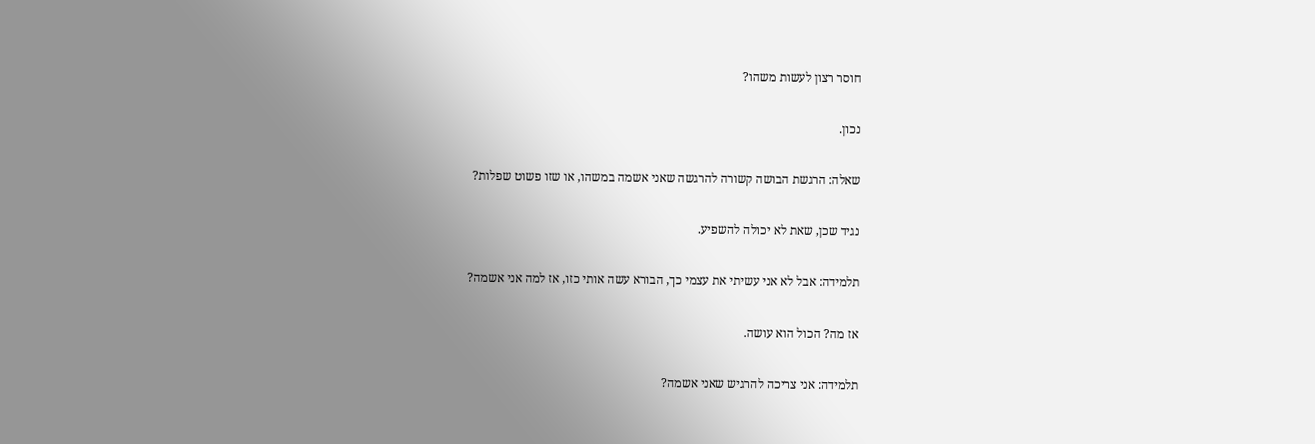חוסר רצון לעשות משהו?

נכון.

שאלה: הרגשת הבושה קשורה להרגשה שאני אשמה במשהו, או שזו פשוט שפלות?

נגיד שכן, שאת לא יכולה להשפיע.

תלמידה: אבל לא אני עשיתי את עצמי כך, הבורא עשה אותי כזו, אז למה אני אשמה?

אז מה? הכול הוא עושה.

תלמידה: אני צריכה להרגיש שאני אשמה?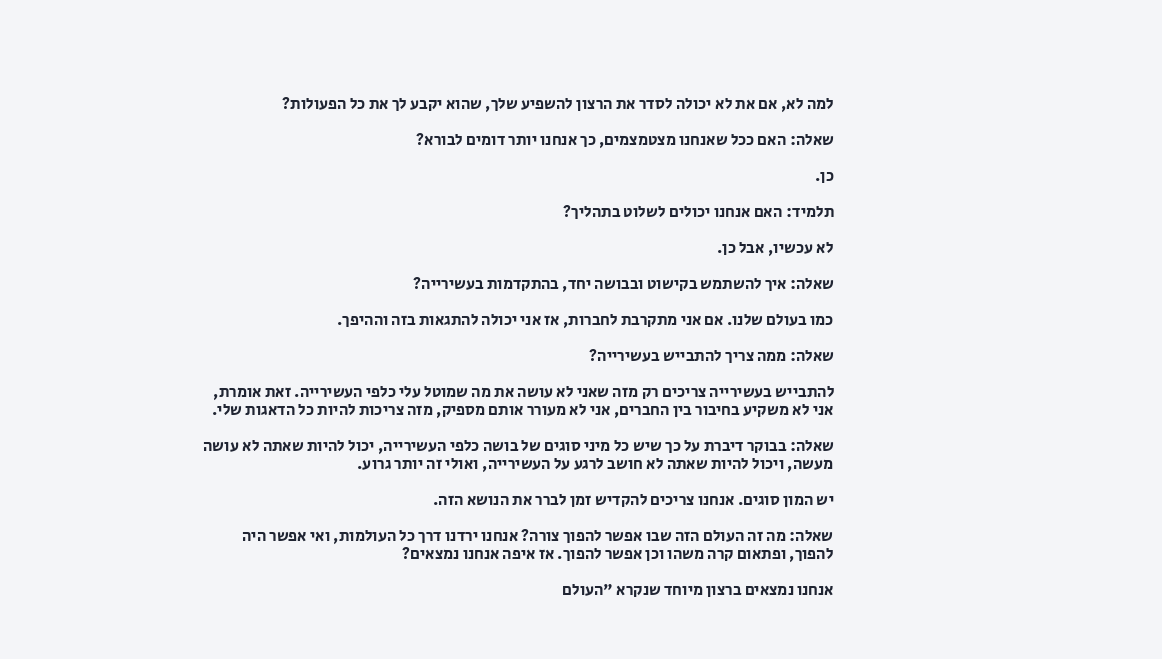למה לא, אם את לא יכולה לסדר את הרצון להשפיע שלך, שהוא יקבע לך את כל הפעולות?

שאלה: האם ככל שאנחנו מצטמצמים, כך אנחנו יותר דומים לבורא?

כן.

תלמיד: האם אנחנו יכולים לשלוט בתהליך?

לא עכשיו, אבל כן.

שאלה: איך להשתמש בקישוט ובבושה יחד, בהתקדמות בעשירייה?

כמו בעולם שלנו. אם אני מתקרבת לחברות, אז אני יכולה להתגאות בזה וההיפך.

שאלה: ממה צריך להתבייש בעשירייה?

להתבייש בעשירייה צריכים רק מזה שאני לא עושה את מה שמוטל עלי כלפי העשירייה. זאת אומרת, אני לא משקיע בחיבור בין החברים, אני לא מעורר אותם מספיק, מזה צריכות להיות כל הדאגות שלי.

שאלה: בבוקר דיברת על כך שיש כל מיני סוגים של בושה כלפי העשירייה, יכול להיות שאתה לא עושה מעשה, ויכול להיות שאתה לא חושב לרגע על העשירייה, ואולי זה יותר גרוע.

יש המון סוגים. אנחנו צריכים להקדיש זמן לברר את הנושא הזה.

שאלה: מה זה העולם הזה שבו אפשר להפוך צורה? אנחנו ירדנו דרך כל העולמות, ואי אפשר היה להפוך, ופתאום קרה משהו וכן אפשר להפוך. אז איפה אנחנו נמצאים?

אנחנו נמצאים ברצון מיוחד שנקרא "העולם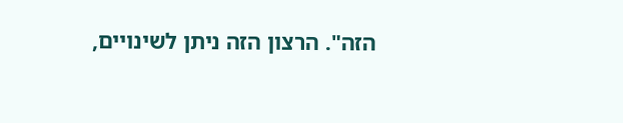הזה". הרצון הזה ניתן לשינויים,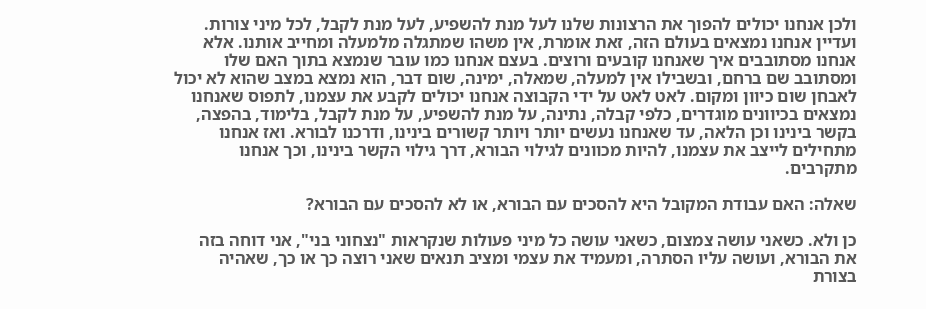ולכן אנחנו יכולים להפוך את הרצונות שלנו לעל מנת להשפיע, לעל מנת לקבל, לכל מיני צורות. ועדיין אנחנו נמצאים בעולם הזה, זאת אומרת, אין משהו שמתגלה מלמעלה ומחייב אותנו. אלא אנחנו מסתובבים איך שאנחנו קובעים ורוצים. בעצם אנחנו כמו עובר שנמצא בתוך האם שלו ומסתובב שם ברחם, ובשבילו אין למעלה, שמאלה, ימינה, שום דבר, הוא נמצא במצב שהוא לא יכול לאבחן שום כיוון ומקום. לאט לאט על ידי הקבוצה אנחנו יכולים לקבע את עצמנו, לתפוס שאנחנו נמצאים בכיוונים מוגדרים, כלפי קבלה, נתינה, על מנת להשפיע, על מנת לקבל, בלימוד, בהפצה, בקשר בינינו וכן הלאה, עד שאנחנו נעשים יותר ויותר קשורים בינינו, ודרכנו לבורא. ואז אנחנו מתחילים לייצב את עצמנו, להיות מכוונים לגילוי הבורא, דרך גילוי הקשר בינינו, וכך אנחנו מתקרבים.

שאלה: האם עבודת המקובל היא להסכים עם הבורא, או לא להסכים עם הבורא?

כן ולא. כשאני עושה צמצום, כשאני עושה כל מיני פעולות שנקראות "נצחוני בני", אני דוחה בזה את הבורא, ועושה עליו הסתרה, ומעמיד את עצמי ומציב תנאים שאני רוצה כך או כך, שאהיה בצורת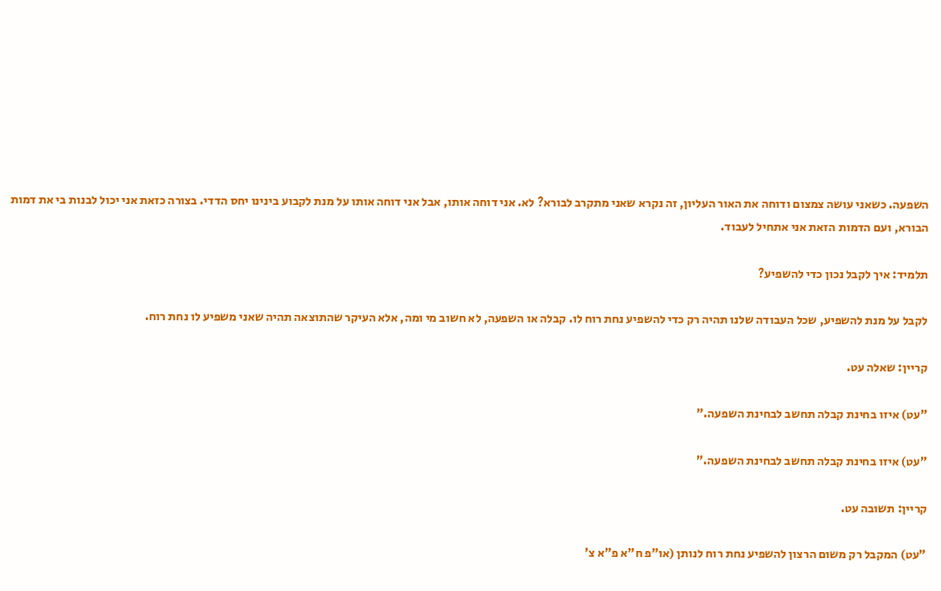השפעה. כשאני עושה צמצום ודוחה את האור העליון, זה נקרא שאני מתקרב לבורא? לא. אני דוחה אותו, אבל אני דוחה אותו על מנת לקבוע בינינו יחס הדדי. בצורה כזאת אני יכול לבנות בי את דמות הבורא, ועם הדמות הזאת אני אתחיל לעבוד.

תלמיד: איך לקבל נכון כדי להשפיע?

לקבל על מנת להשפיע, שכל העבודה שלנו תהיה רק כדי להשפיע נחת רוח לו. קבלה או השפעה, לא חשוב מי ומה, אלא העיקר שהתוצאה תהיה שאני משפיע לו נחת רוח.

קריין: שאלה עט.

"עט) איזו בחינת קבלה תחשב לבחינת השפעה."

"עט) איזו בחינת קבלה תחשב לבחינת השפעה."

קריין: תשובה עט.

"עט) המקבל רק משום הרצון להשפיע נחת רוח לנותן (או"פ ח"א פ"א צ'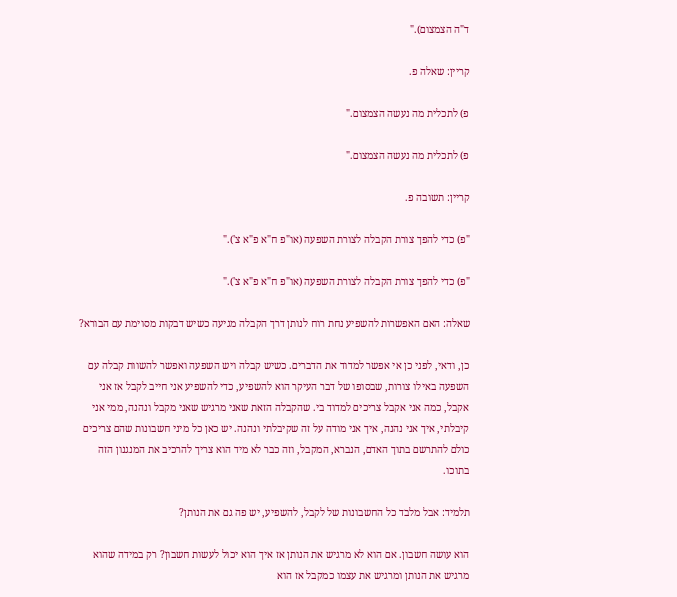ד"ה הצמצום)."

קריין: שאלה פ.

פ) לתכלית מה נעשה הצמצום."

פ) לתכלית מה נעשה הצמצום."

קריין: תשובה פ.

"פ) כדי להפך צורת הקבלה לצורת השפעה (או"פ ח"א פ"א צ')."

"פ) כדי להפך צורת הקבלה לצורת השפעה (או"פ ח"א פ"א צ')."

שאלה: האם האפשרות להשפיע נחת רוח לנותן דרך הקבלה מגיעה כשיש דבקות מסוימת עם הבורא?

כן, ודאי, לפני כן אי אפשר למדוד את הדברים. כשיש קבלה ויש השפעה ואפשר להשוות קבלה עם השפעה באילו צורות, שבסופו של דבר העיקר הוא להשפיע, כדי להשפיע אני חייב לקבל אז אני אקבל, כמה אני אקבל צריכים למדוד בי. שהקבלה הזאת שאני מרגיש שאני מקבל ונהנה, ממי אני קיבלתי, איך אני נהנה, איך אני מודה על זה שקיבלתי ונהנה. יש כאן כל מיני חשבונות שהם צריכים כולם להתרשם בתוך האדם, הנברא, המקבל, וזה כבר לא מיד הוא צריך להרכיב את המנגנון הזה בתוכו.

תלמיד: אבל מלבד כל החשבונות של לקבל, להשפיע, יש פה גם את הנותן?

הוא עושה חשבון. אם הוא לא מרגיש את הנותן אז איך הוא יכול לעשות חשבון? רק במידה שהוא מרגיש את הנותן ומרגיש את עצמו כמקבל אז הוא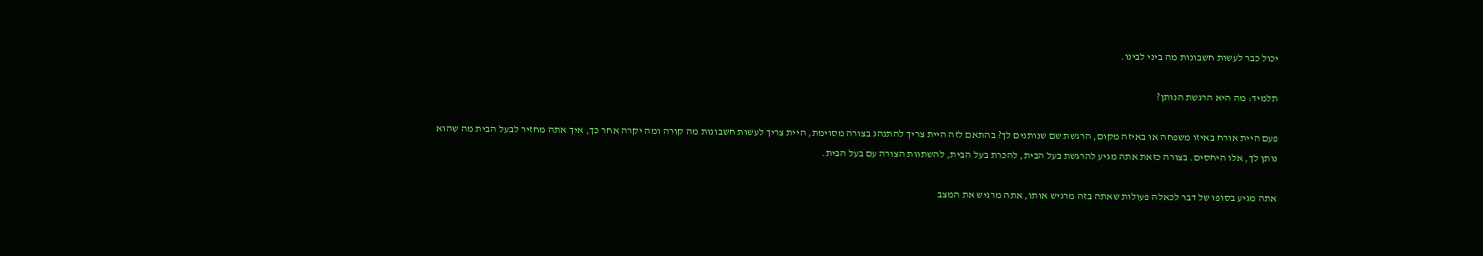יכול כבר לעשות חשבונות מה ביני לבינו.

תלמיד: מה היא הרגשת הנותן?

פעם היית אורח באיזו משפחה או באיזה מקום, הרגשת שם שנותנים לך? בהתאם לזה היית צריך להתנהג בצורה מסוימת, היית צריך לעשות חשבונות מה קורה ומה יקרה אחר כך, איך אתה מחזיר לבעל הבית מה שהוא נותן לך, אלו היחסים. בצורה כזאת אתה מגיע להרגשת בעל הבית, להכרת בעל הבית, להשתוות הצורה עם בעל הבית.

אתה מגיע בסופו של דבר לכאלה פעולות שאתה בזה מרגיש אותו, אתה מרגיש את המצב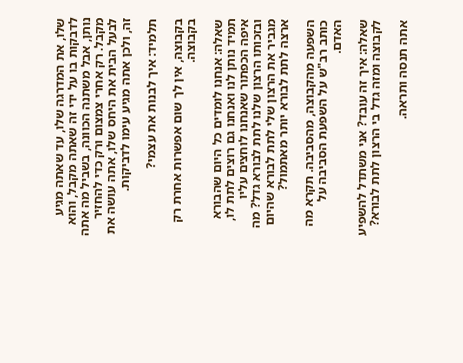שלו, את המדרגה שלו, עד שאתה מגיע לדבקות בו על ידי זה שאתה מקבל, והוא נותן, אבל משתנה הכוונה, בשביל מה אתה מקבל. רק אחרי צמצום ורק כדי להחזיר לבעל הבית את היחס שלו, אתה עושה את זה, ולכן אתה מגיע עימו לדביקות.

תלמיד: איך לבנות את עצמי?

בקבוצה, אין לך שום אפשרות אחרת רק בקבוצה.

שאלה: אנחנו לומדים כל היום שהבורא תמיד נותן לנו ואנחנו גם רוצים לתת לו, איפה הכפתור שאנחנו לוחצים עליו ובזכותו הרצון שלנו לתת לבורא גדל? מה מגביר את הרצון שלי לתת לבורא שהיום ארצה לתת לבורא יותר מאתמול?

השפעה מהקבוצה, מהסביבה. תקרא מה כותב רב"ש על השפעת הסביבה על האדם.

שאלה: איך זה עובד? אני משתדל להשפיע לקבוצה ומזה גדל בי הרצון לתת לבורא?

אתה תנסה ותראה.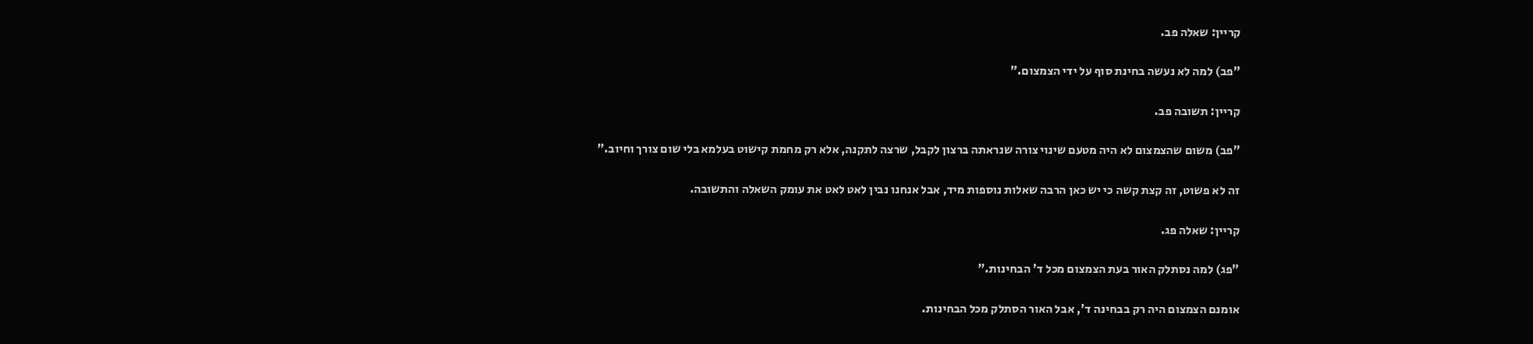קריין: שאלה פב.

"פב) למה לא נעשה בחינת סוף על ידי הצמצום."

קריין: תשובה פב.

"פב) משום שהצמצום לא היה מטעם שינוי צורה שנראתה ברצון לקבל, שרצה לתקנה, אלא רק מחמת קישוט בעלמא בלי שום צורך וחיוב."

זה לא פשוט, זה קצת קשה כי יש כאן הרבה שאלות נוספות מיד, אבל אנחנו נבין לאט לאט את עומק השאלה והתשובה.

קריין: שאלה פג.

"פג) למה נסתלק האור בעת הצמצום מכל ד' הבחינות."

אומנם הצמצום היה רק בבחינה ד', אבל האור הסתלק מכל הבחינות.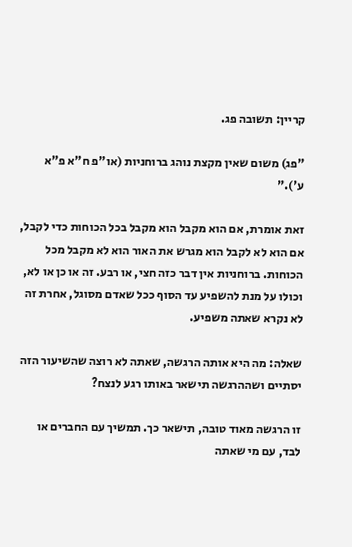קריין: תשובה פג.

"פג) משום שאין מקצת נוהג ברוחניות (או"פ ח"א פ"א ע')."

זאת אומרת, אם הוא מקבל הוא מקבל בכל הכוחות כדי לקבל, אם הוא לא לקבל הוא מגרש את האור הוא לא מקבל מכל הכוחות. ברוחניות אין דבר כזה חצי, או רבע. זה או כן או לא, וכולו על מנת להשפיע עד הסוף ככל שאדם מסוגל, אחרת זה לא נקרא שאתה משפיע.

שאלה: מה היא אותה הרגשה, שאתה לא רוצה שהשיעור הזה יסתיים ושההרגשה תישאר באותו רגע לנצח?

זו הרגשה מאוד טובה, תישאר כך. תמשיך עם החברים או לבד, עם מי שאתה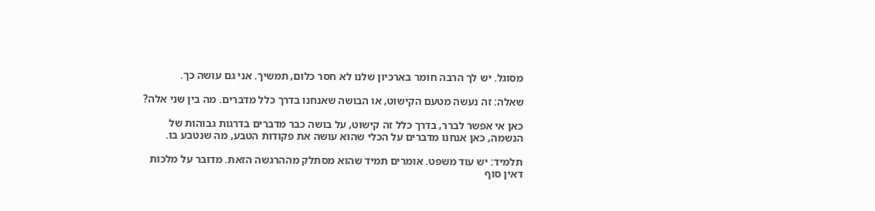מסוגל. יש לך הרבה חומר בארכיון שלנו לא חסר כלום, תמשיך. אני גם עושה כך.

שאלה: זה נעשה מטעם הקישוט, או הבושה שאנחנו בדרך כלל מדברים. מה בין שני אלה?

כאן אי אפשר לברר, בדרך כלל זה קישוט, על בושה כבר מדברים בדרגות גבוהות של הנשמה, כאן אנחנו מדברים על הכלי שהוא עושה את פקודות הטבע, מה שנטבע בו.

תלמיד: יש עוד משפט. אומרים תמיד שהוא מסתלק מההרגשה הזאת. מדובר על מלכות דאין סוף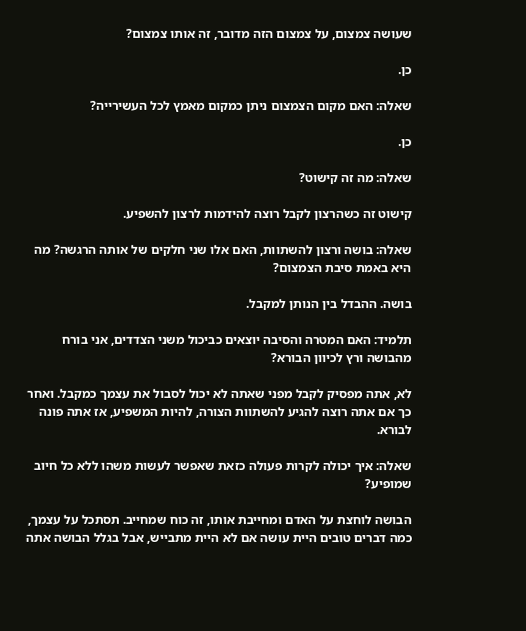שעושה צמצום, על צמצום הזה מדובר, זה אותו צמצום?

כן.

שאלה: האם מקום הצמצום ניתן כמקום מאמץ לכל העשירייה?

כן.

שאלה: מה זה קישוט?

קישוט זה כשהרצון לקבל רוצה להידמות לרצון להשפיע.

שאלה: בושה ורצון להשתוות, האם אלו שני חלקים של אותה הרגשה? מה היא באמת סיבת הצמצום?

בושה. ההבדל בין הנותן למקבל.

תלמיד: האם המטרה והסיבה יוצאים כביכול משני הצדדים, אני בורח מהבושה ורץ לכיוון הבורא?

לא, אתה מפסיק לקבל מפני שאתה לא יכול לסבול את עצמך כמקבל. ואחר כך אם אתה רוצה להגיע להשתוות הצורה, להיות המשפיע, אז אתה פונה לבורא.

שאלה: איך יכולה לקרות פעולה כזאת שאפשר לעשות משהו ללא כל חיוב שמופיע?

הבושה לוחצת על האדם ומחייבת אותו, זה כוח שמחייב. תסתכל על עצמך, כמה דברים טובים היית עושה אם לא היית מתבייש, אבל בגלל הבושה אתה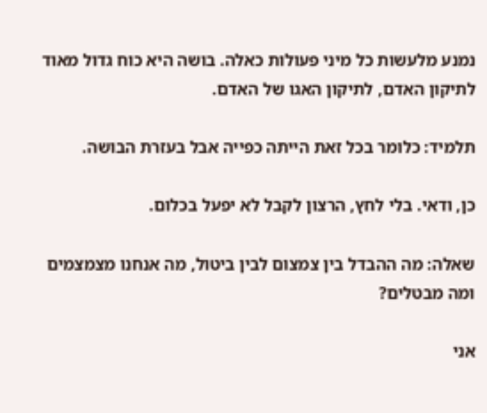נמנע מלעשות כל מיני פעולות כאלה. בושה היא כוח גדול מאוד לתיקון האדם, לתיקון האגו של האדם.

תלמיד: כלומר בכל זאת הייתה כפייה אבל בעזרת הבושה.

כן, ודאי. בלי לחץ, הרצון לקבל לא יפעל בכלום.

שאלה: מה ההבדל בין צמצום לבין ביטול, מה אנחנו מצמצמים ומה מבטלים?

אני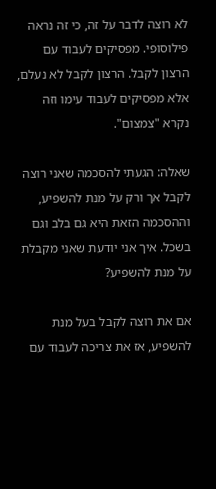לא רוצה לדבר על זה, כי זה נראה פילוסופי. מפסיקים לעבוד עם הרצון לקבל. הרצון לקבל לא נעלם, אלא מפסיקים לעבוד עימו וזה נקרא "צמצום".

שאלה: הגעתי להסכמה שאני רוצה לקבל אך ורק על מנת להשפיע, וההסכמה הזאת היא גם בלב וגם בשכל. איך אני יודעת שאני מקבלת על מנת להשפיע?

אם את רוצה לקבל בעל מנת להשפיע, אז את צריכה לעבוד עם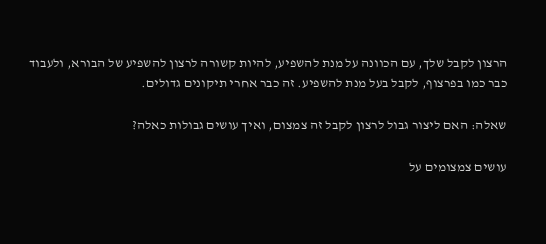הרצון לקבל שלך, עם הכוונה על מנת להשפיע, להיות קשורה לרצון להשפיע של הבורא, ולעבוד כבר כמו בפרצוף, לקבל בעל מנת להשפיע. זה כבר אחרי תיקונים גדולים.

שאלה: האם ליצור גבול לרצון לקבל זה צמצום, ואיך עושים גבולות כאלה?

עושים צמצומים על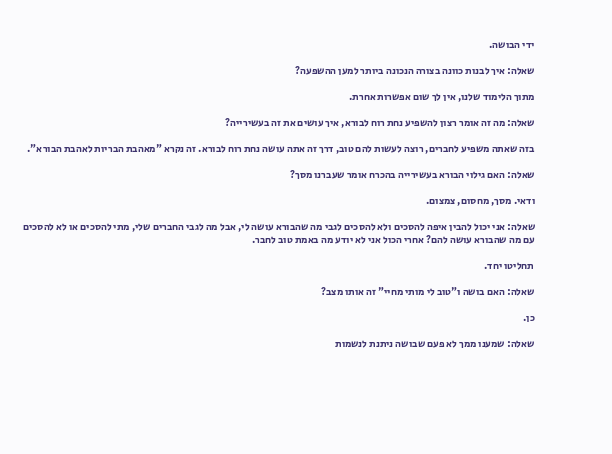ידי הבושה.

שאלה: איך לבנות כוונה בצורה הנכונה ביותר למען ההשפעה?

מתוך הלימוד שלנו, אין לך שום אפשרות אחרת.

שאלה: מה זה אומר רצון להשפיע נחת רוח לבורא, איך עושים את זה בעשירייה?

בזה שאתה משפיע לחברים, רוצה לעשות להם טוב, דרך זה אתה עושה נחת רוח לבורא. זה נקרא "מאהבת הבריות לאהבת הבורא".

שאלה: האם גילוי הבורא בעשירייה בהכרח אומר שעברנו מסך?

ודאי. מסך, מחסום, צמצום.

שאלה: אני יכול להבין איפה להסכים ולא להסכים לגבי מה שהבורא עושה לי, אבל מה לגבי החברים שלי, מתי להסכים או לא להסכים עם מה שהבורא עושה להם? אחרי הכול אני לא יודע מה באמת טוב לחבר.

תחליטו יחד.

שאלה: האם בושה ו"טוב לי מותי מחיי" זה אותו מצב?

כן.

שאלה: שמענו ממך לא פעם שבושה ניתנת לנשמות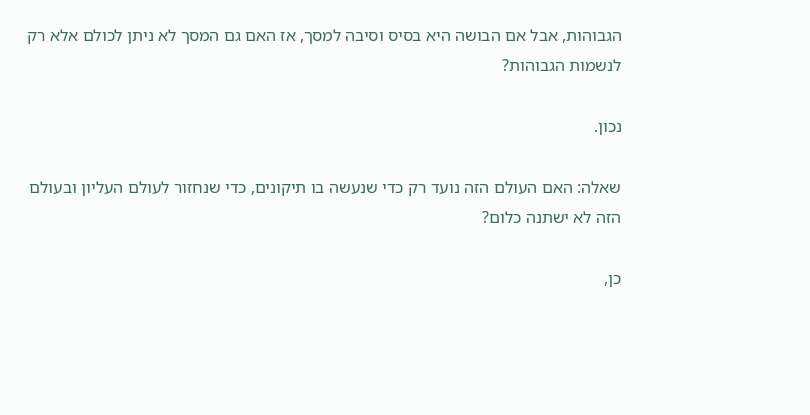הגבוהות, אבל אם הבושה היא בסיס וסיבה למסך, אז האם גם המסך לא ניתן לכולם אלא רק לנשמות הגבוהות?

נכון.

שאלה: האם העולם הזה נועד רק כדי שנעשה בו תיקונים, כדי שנחזור לעולם העליון ובעולם הזה לא ישתנה כלום?

כן,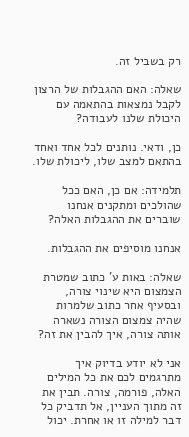רק בשביל זה.

שאלה: האם ההגבלות של הרצון לקבל נמצאות בהתאמה עם היכולת שלנו לעבודה?

כן, ודאי. נותנים לכל אחד ואחד בהתאם למצב שלו, ליכולת שלו.

תלמידה: אם כן, האם ככל שהולכים ומתקנים אנחנו שוברים את ההגבלות האלה?

אנחנו מוסיפים את ההגבלות.

שאלה: באות ע' כתוב שמטרת הצמצום היא שינוי צורה, ובסעיף אחר כתוב שלמרות שהיה צמצום הצורה נשארה אותה צורה, איך להבין את זה?

אני לא יודע בדיוק איך מתרגמים לכם את כל המילים האלה, פורמה, צורה. תבין את זה מתוך העניין, אל תדביק כל דבר למילה זו או אחרת. יכול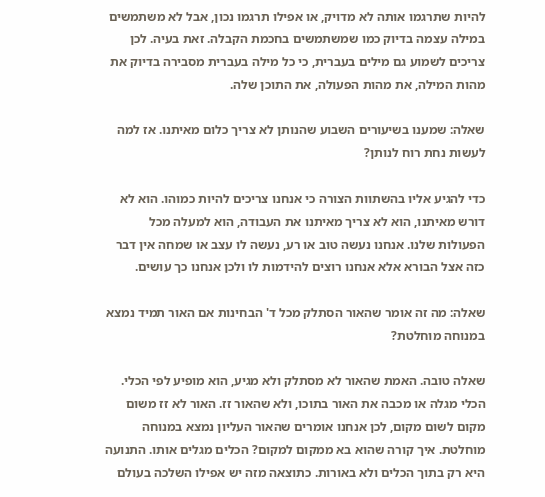להיות שתרגמו אותה לא מדויק, או אפילו תרגמו נכון, אבל לא משתמשים במילה עצמה בדיוק כמו שמשתמשים בחכמת הקבלה. זאת בעיה. לכן צריכים לשמוע גם מילים בעברית, כי כל מילה בעברית מסבירה בדיוק את מהות המילה, את מהות הפעולה, את התוכן שלה.

שאלה: שמענו בשיעורים השבוע שהנותן לא צריך כלום מאיתנו. אז למה לעשות נחת רוח לנותן?

כדי להגיע אליו בהשתוות הצורה כי אנחנו צריכים להיות כמוהו. הוא לא דורש מאיתנו, הוא לא צריך מאיתנו את העבודה, הוא למעלה מכל הפעולות שלנו. אנחנו נעשה טוב או רע, נעשה לו עצב או שמחה אין דבר כזה אצל הבורא אלא אנחנו רוצים להידמות לו ולכן אנחנו כך עושים.

שאלה: מה זה אומר שהאור הסתלק מכל ד' הבחינות אם האור תמיד נמצא במנוחה מוחלטת?

שאלה טובה. האמת שהאור לא מסתלק ולא מגיע, הוא מופיע לפי הכלי. הכלי מגלה או מכבה את האור בתוכו, ולא שהאור זז. האור לא זז משום מקום לשום מקום, לכן אנחנו אומרים שהאור העליון נמצא במנוחה מוחלטת. איך קורה שהוא בא ממקום למקום? הכלים מגלים אותו. התנועה היא רק בתוך הכלים ולא באורות. כתוצאה מזה יש אפילו השלכה בעולם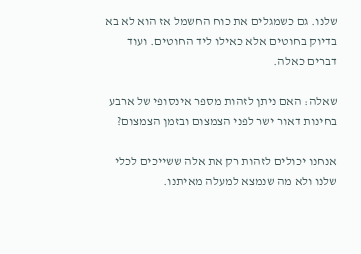שלנו. גם כשמגלים את כוח החשמל אז הוא לא בא בדיוק בחוטים אלא כאילו ליד החוטים. ועוד דברים כאלה.

שאלה: האם ניתן לזהות מספר אינסופי של ארבע בחינות דאור ישר לפני הצמצום ובזמן הצמצום?

אנחנו יכולים לזהות רק את אלה ששייכים לכלי שלנו ולא מה שנמצא למעלה מאיתנו.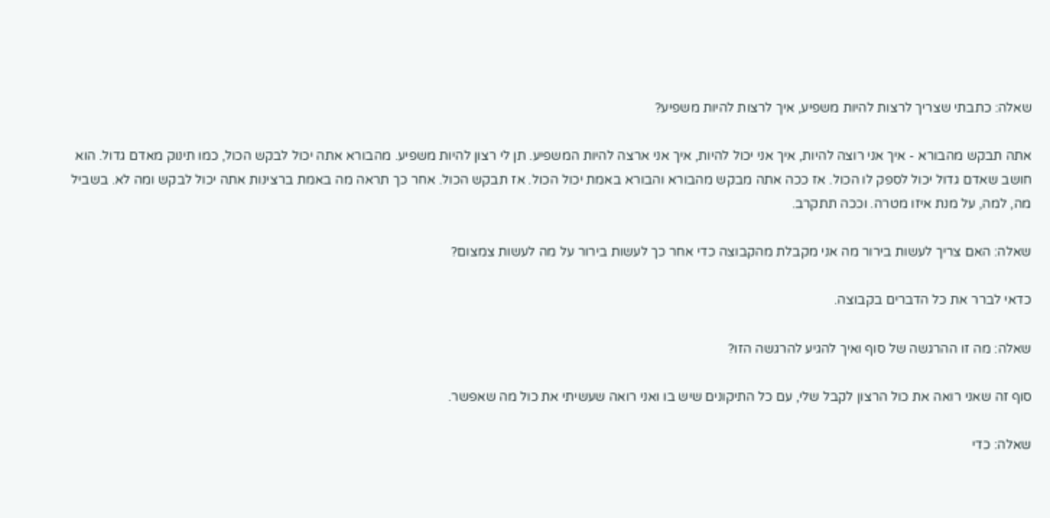שאלה: כתבתי שצריך לרצות להיות משפיע, איך לרצות להיות משפיע?

אתה תבקש מהבורא - איך אני רוצה להיות, איך אני יכול להיות, איך אני ארצה להיות המשפיע. תן לי רצון להיות משפיע. מהבורא אתה יכול לבקש הכול, כמו תינוק מאדם גדול. הוא חושב שאדם גדול יכול לספק לו הכול. אז ככה אתה מבקש מהבורא והבורא באמת יכול הכול. אז תבקש הכול. אחר כך תראה מה באמת ברצינות אתה יכול לבקש ומה לא. בשביל מה, למה, על מנת איזו מטרה. וככה תתקרב.

שאלה: האם צריך לעשות בירור מה אני מקבלת מהקבוצה כדי אחר כך לעשות בירור על מה לעשות צמצום?

כדאי לברר את כל הדברים בקבוצה.

שאלה: מה זו ההרגשה של סוף ואיך להגיע להרגשה הזו?

סוף זה שאני רואה את כול הרצון לקבל שלי, עם כל התיקונים שיש בו ואני רואה שעשיתי את כול מה שאפשר.

שאלה: כדי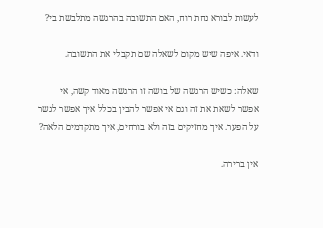לעשות לבורא נחת רוח, האם התשובה בהרגשה מתלבשת בי?

ודאי. איפה שיש מקום לשאלה שם תקבלי את התשובה.

שאלה: כשיש הרגשה של בושה זו הרגשה מאוד קשה, אי אפשר לשאת את זה וגם אי אפשר להבין בכלל איך אפשר לגשר על הפער. איך מחזיקים בזה ולא בורחים, איך מתקדמים הלאה?

אין ברירה.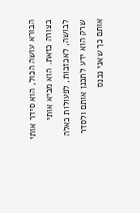הבורא עושה הכול, הוא סידר אותי בצורה כזאת. הוא מביא אותי לבושה, לאכזבות, לפעולות כאלה שרק הוא ידע לתכנן אותם ולסדר אותם כך שאני נכנס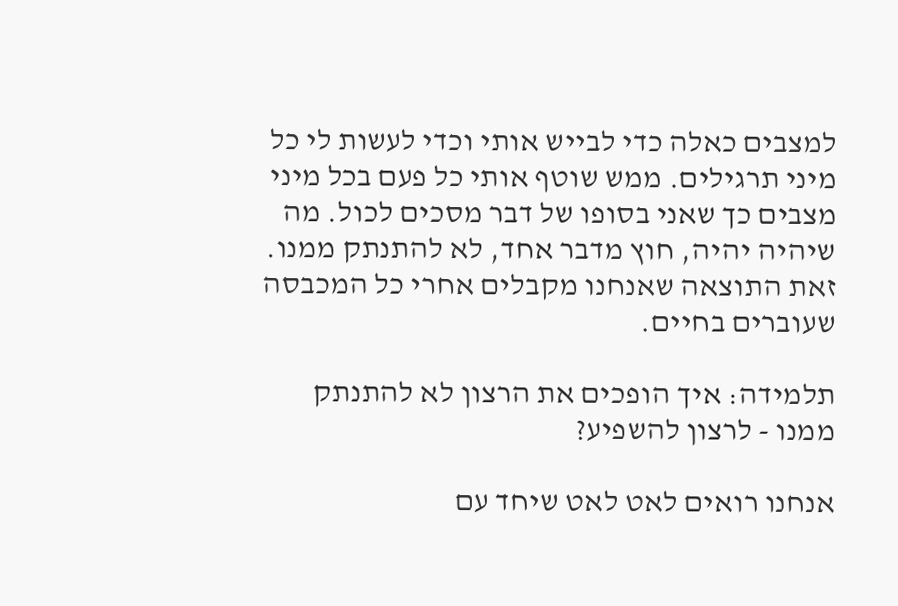למצבים כאלה כדי לבייש אותי וכדי לעשות לי כל מיני תרגילים. ממש שוטף אותי כל פעם בכל מיני מצבים כך שאני בסופו של דבר מסכים לכול. מה שיהיה יהיה, חוץ מדבר אחד, לא להתנתק ממנו. זאת התוצאה שאנחנו מקבלים אחרי כל המכבסה שעוברים בחיים.

תלמידה: איך הופכים את הרצון לא להתנתק ממנו - לרצון להשפיע?

אנחנו רואים לאט לאט שיחד עם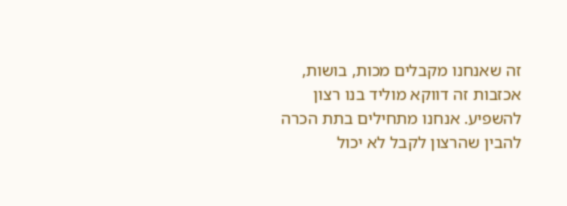זה שאנחנו מקבלים מכות, בושות, אכזבות זה דווקא מוליד בנו רצון להשפיע. אנחנו מתחילים בתת הכרה להבין שהרצון לקבל לא יכול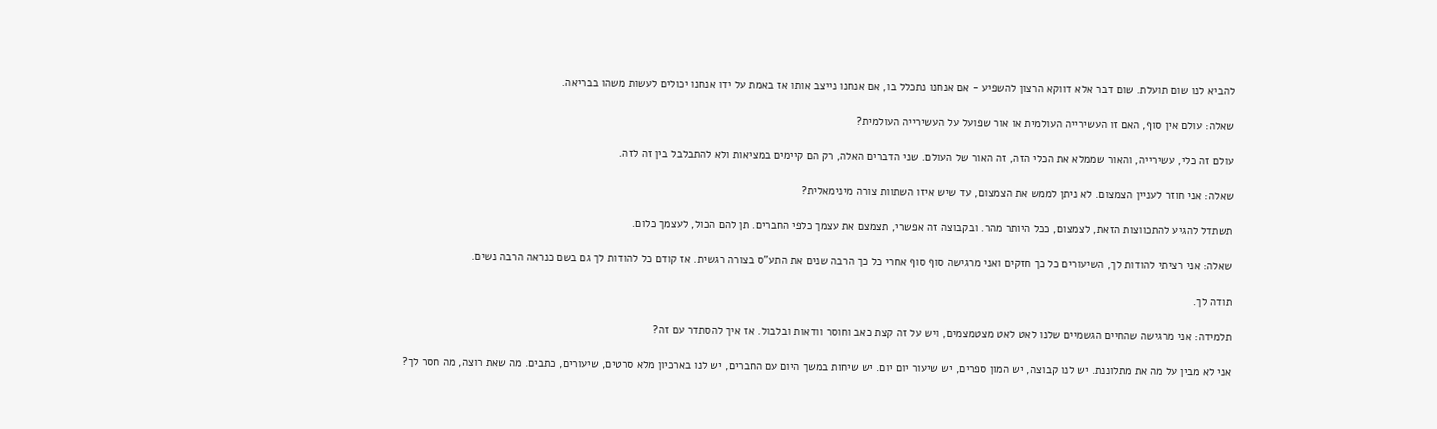להביא לנו שום תועלת. שום דבר אלא דווקא הרצון להשפיע - אם אנחנו נתכלל בו, אם אנחנו נייצב אותו אז באמת על ידו אנחנו יכולים לעשות משהו בבריאה.

שאלה: עולם אין סוף, האם זו העשירייה העולמית או אור שפועל על העשירייה העולמית?

עולם זה כלי, עשירייה, והאור שממלא את הכלי הזה, זה האור של העולם. שני הדברים האלה, רק הם קיימים במציאות ולא להתבלבל בין זה לזה.

שאלה: אני חוזר לעניין הצמצום. לא ניתן לממש את הצמצום, עד שיש איזו השתוות צורה מינימאלית?

תשתדל להגיע להתכווצות הזאת, לצמצום, ככל היותר מהר. ובקבוצה זה אפשרי, תצמצם את עצמך כלפי החברים. תן להם הכול, לעצמך כלום.

שאלה: אני רציתי להודות לך, השיעורים כל כך חזקים ואני מרגישה סוף סוף אחרי כל כך הרבה שנים את התע"ס בצורה רגשית. אז קודם כל להודות לך גם בשם כנראה הרבה נשים.

תודה לך.

תלמידה: אני מרגישה שהחיים הגשמיים שלנו לאט לאט מצטמצמים, ויש על זה קצת כאב וחוסר וודאות ובלבול. אז איך להסתדר עם זה?

אני לא מבין על מה את מתלוננת. יש לנו קבוצה, יש המון ספרים, יש שיעור יום יום. יש שיחות במשך היום עם החברים, יש לנו בארכיון מלא סרטים, שיעורים, כתבים. מה שאת רוצה, מה חסר לך?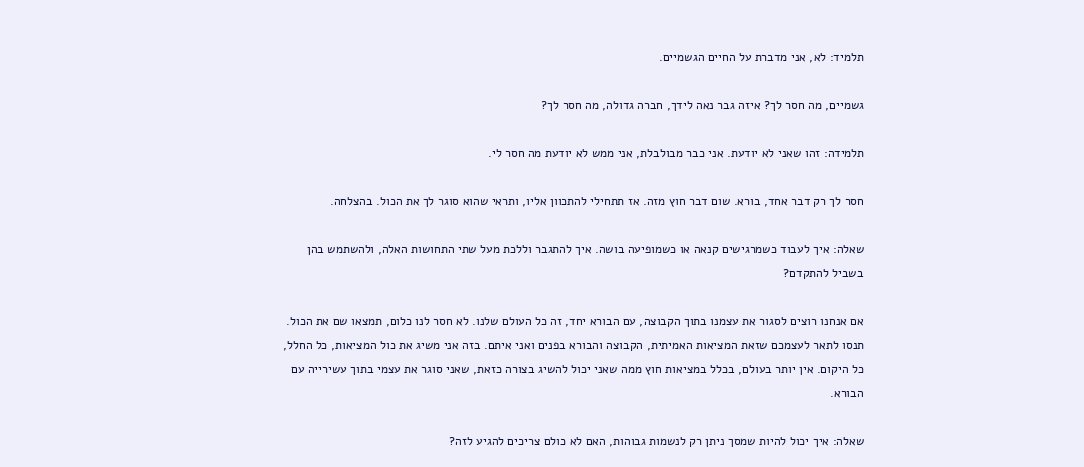תלמיד: לא, אני מדברת על החיים הגשמיים.

גשמיים, מה חסר לך? איזה גבר נאה לידך, חברה גדולה, מה חסר לך?

תלמידה: זהו שאני לא יודעת. אני כבר מבולבלת, אני ממש לא יודעת מה חסר לי.

חסר לך רק דבר אחד, בורא. שום דבר חוץ מזה. אז תתחילי להתכוון אליו, ותראי שהוא סוגר לך את הכול. בהצלחה.

שאלה: איך לעבוד כשמרגישים קנאה או כשמופיעה בושה. איך להתגבר וללכת מעל שתי התחושות האלה, ולהשתמש בהן בשביל להתקדם?

אם אנחנו רוצים לסגור את עצמנו בתוך הקבוצה, עם הבורא יחד, זה כל העולם שלנו. לא חסר לנו כלום, תמצאו שם את הכול. תנסו לתאר לעצמכם שזאת המציאות האמיתית, הקבוצה והבורא בפנים ואני איתם. בזה אני משיג את כול המציאות, כל החלל, כל היקום. אין יותר בעולם, בכלל במציאות חוץ ממה שאני יכול להשיג בצורה כזאת, שאני סוגר את עצמי בתוך עשירייה עם הבורא.

שאלה: איך יכול להיות שמסך ניתן רק לנשמות גבוהות, האם לא כולם צריכים להגיע לזה?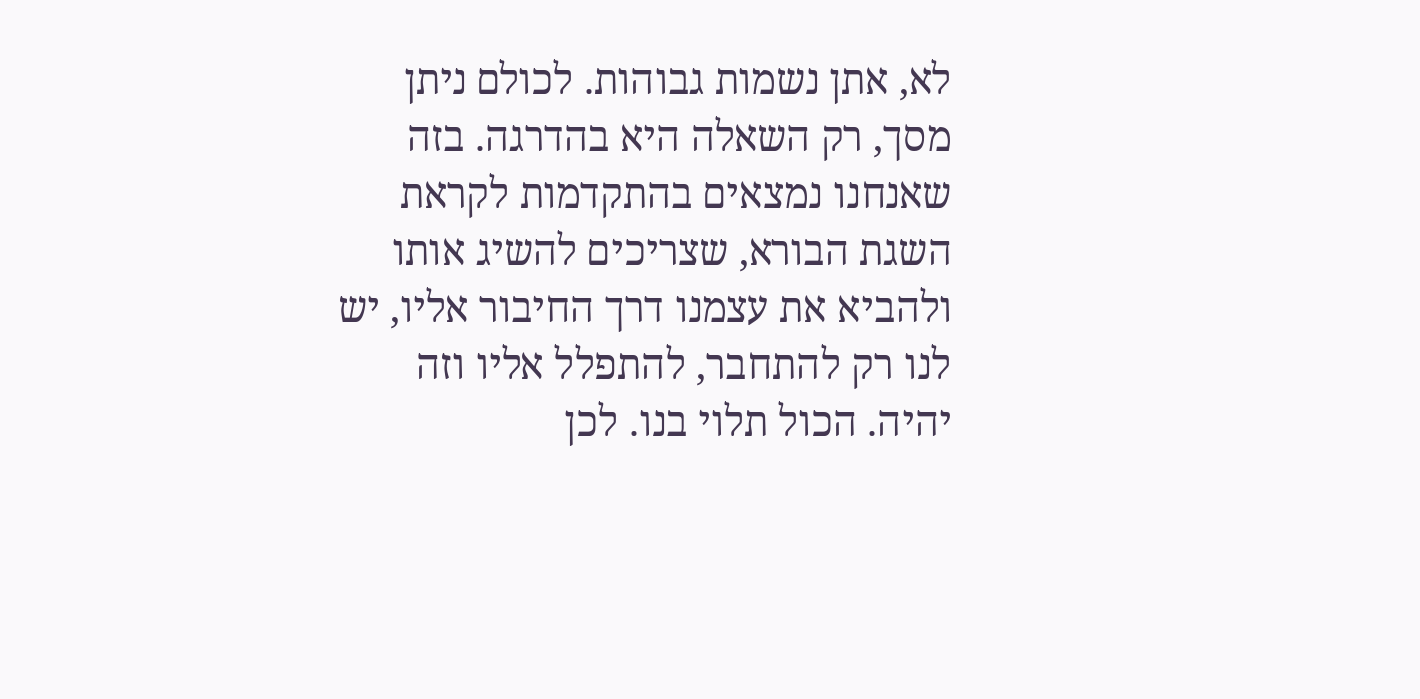לא, אתן נשמות גבוהות. לכולם ניתן מסך, רק השאלה היא בהדרגה. בזה שאנחנו נמצאים בהתקדמות לקראת השגת הבורא, שצריכים להשיג אותו ולהביא את עצמנו דרך החיבור אליו, יש לנו רק להתחבר, להתפלל אליו וזה יהיה. הכול תלוי בנו. לכן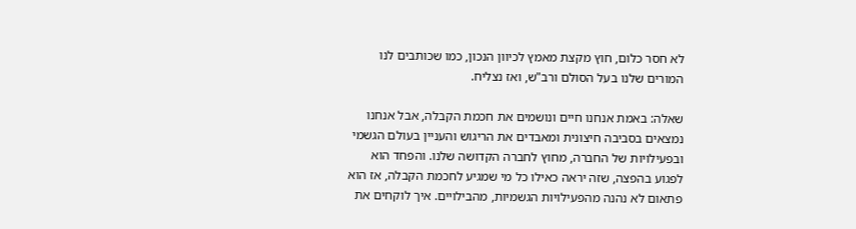לא חסר כלום, חוץ מקצת מאמץ לכיוון הנכון, כמו שכותבים לנו המורים שלנו בעל הסולם ורב"ש, ואז נצליח.

שאלה: באמת אנחנו חיים ונושמים את חכמת הקבלה, אבל אנחנו נמצאים בסביבה חיצונית ומאבדים את הריגוש והעניין בעולם הגשמי ובפעילויות של החברה, מחוץ לחברה הקדושה שלנו. והפחד הוא לפגוע בהפצה, שזה יראה כאילו כל מי שמגיע לחכמת הקבלה, אז הוא פתאום לא נהנה מהפעילויות הגשמיות, מהבילויים. איך לוקחים את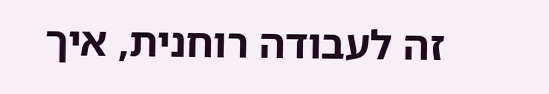זה לעבודה רוחנית, איך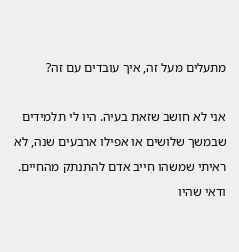מתעלים מעל זה, איך עובדים עם זה?

אני לא חושב שזאת בעיה. היו לי תלמידים שבמשך שלושים או אפילו ארבעים שנה, לא ראיתי שמשהו חִייב אדם להתנתק מהחיים. ודאי שהיו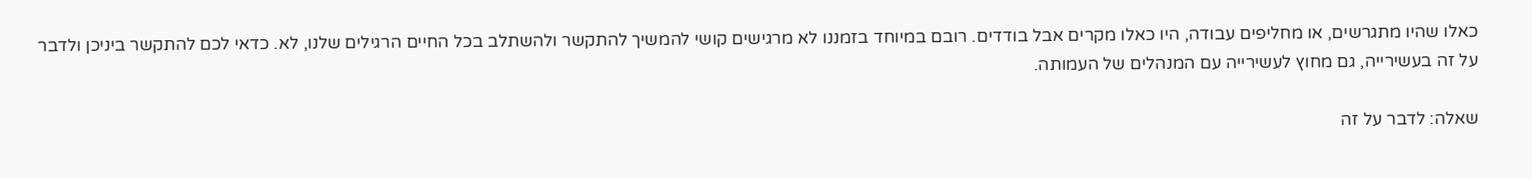כאלו שהיו מתגרשים, או מחליפים עבודה, היו כאלו מקרים אבל בודדים. רובם במיוחד בזמננו לא מרגישים קושי להמשיך להתקשר ולהשתלב בכל החיים הרגילים שלנו, לא. כדאי לכם להתקשר ביניכן ולדבר על זה בעשירייה, גם מחוץ לעשירייה עם המנהלים של העמותה.

שאלה: לדבר על זה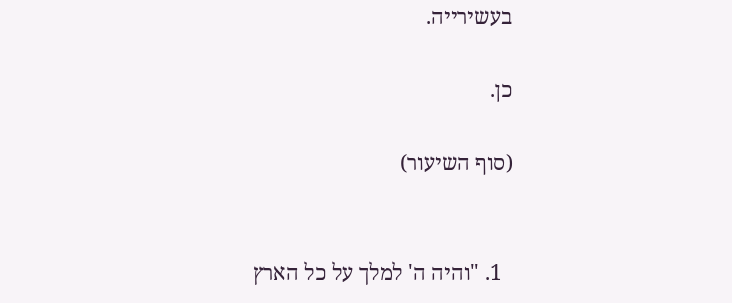בעשירייה.

כן.

(סוף השיעור)


  1. "והיה ה' למלך על כל הארץ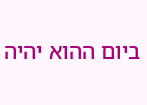ביום ההוא יהיה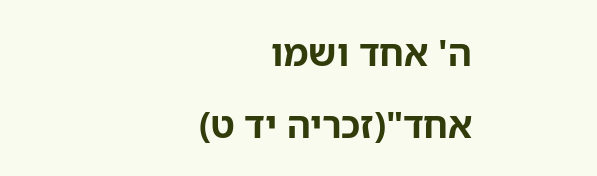ה' אחד ושמו אחד"(זכריה יד ט)